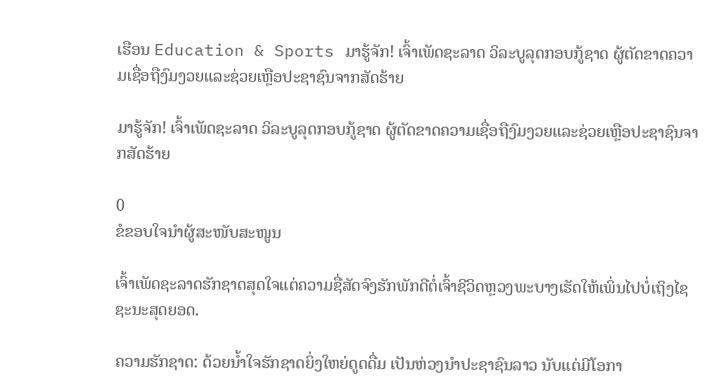ເຮືອນ Education & Sports ມາຮູ້ຈັກ! ເຈົ້າເພັດຊະລາດ ວິລະບູລຸດກອບກູ້ຊາດ ຜູ້ຕັດຂາດຄວາມເຊື່ອຖືງົມງວຍແລະຊ່ວຍເຫຼືອປະຊາຊົນຈາກສັດຮ້າຍ

ມາຮູ້ຈັກ! ເຈົ້າເພັດຊະລາດ ວິລະບູລຸດກອບກູ້ຊາດ ຜູ້ຕັດຂາດຄວາມເຊື່ອຖືງົມງວຍແລະຊ່ວຍເຫຼືອປະຊາຊົນຈາກສັດຮ້າຍ

0
ຂໍຂອບໃຈນຳຜູ້ສະໜັບສະໜູນ

ເຈົ້າເພັດຊະລາດຮັກຊາດສຸດໃຈແຕ່ຄວາມຊື່ສັດຈົງຮັກພັກດີຕໍ່ເຈົ້າຊີວິດຫຼວງພະບາງເຮັດໃຫ້ເພິ່ນໄປບໍ່ເຖິງໄຊຊະນະສຸດຍອດ.

ຄວາມຮັກຊາດ: ດ້ວຍນ້ຳໃຈຮັກຊາດຍິ່ງໃຫຍ່ດູດດື່ມ ເປັນຫ່ວງນຳປະຊາຊົນລາວ ນັບແຕ່ມີໂອກາ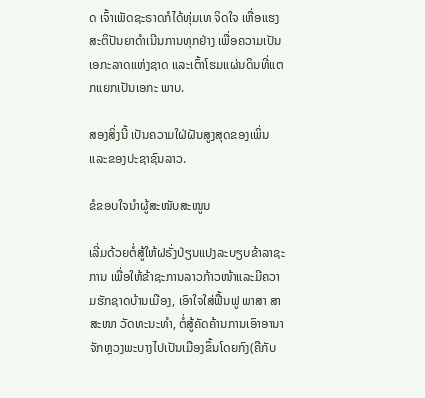ດ ເຈົ້າເພັດຊະຣາດກໍໄດ້ທຸ່ມເທ ຈິດໃຈ ເຫື່ອແຮງສະຕິປັນຍາດຳເນີນການທຸກຢ່າງ ເພື່ອຄວາມເປັນເອກະລາດແຫ່ງຊາດ ແລະເຕົ້າໂຮມແຜ່ນດິນທີ່ແຕກແຍກເປັນເອກະ ພາບ.

ສອງສິ່ງນີ້ ເປັນຄວາມໃຝ່ຝັນສູງສຸດຂອງເພິ່ນແລະຂອງປະຊາຊົນລາວ.

ຂໍຂອບໃຈນຳຜູ້ສະໜັບສະໜູນ

ເລີ່ມດ້ວຍຕໍ່ສູ້ໃຫ້ຝຣັ່ງປ່ຽນແປງລະບຽບຂ້າລາຊະການ ເພື່ອໃຫ້ຂ້າຊະການລາວກ້າວໜ້າແລະມີຄວາມຮັກຊາດບ້ານເມືອງ, ເອົາໃຈໃສ່ຟື້ນຟູ ພາສາ ສາສະໜາ ວັດທະນະທຳ, ຕໍ່ສູ້ຄັດຄ້ານການເອົາອານາຈັກຫຼວງພະບາງໄປເປັນເມືອງຂຶ້ນໂດຍກົງ(ຄືກັບ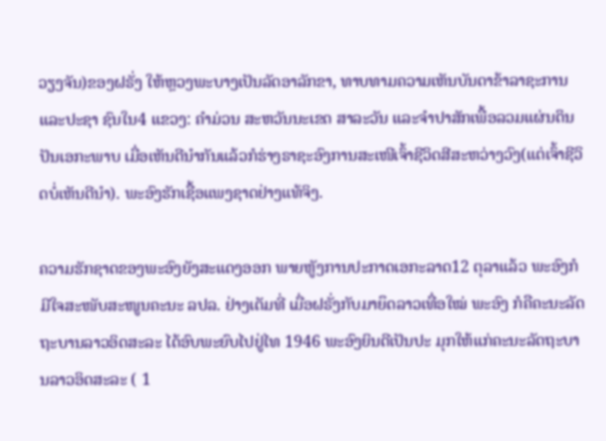ວຽງຈັນ)ຂອງຝຣັ່ງ ໃຫ້ຫຼວງພະບາງເປັນລັດອາລັກຂາ, ທາບທາມຄວາມເຫັນບັນດາຂ້າລາຊະການແລະປະຊາ ຊົນໃນ4 ແຂວງ: ຄຳມ່ວນ ສະຫວັນນະເຂດ ສາລະວັນ ແລະຈຳປາສັກເພື້ອລວມແຜ່ນດິນປັນເອກະພາບ ເມື່ອເຫັນດີນຳກັນແລ້ວກໍຮ່າງຣາຊະອົງການສະເໜີເຈົ້າຊີວິດສີສະຫວ່າງວົງ(ແຕ່ເຈົ້າຊີວິດບໍ່ເຫັນດີນຳ). ພະອົງຮັກເຊື້ອແພງຊາດຢ່າງແທ້ຈິງ.

ຄວາມຮັກຊາດຂອງພະອົງຍັງສະແດງອອກ ພາຍຫູັງການປະກາດເອກະລາດ12 ຕຸລາແລ້ວ ພະອົງກໍມີໃຈສະໜັບສະໜູນຄະນະ ລປລ. ຢ່າງເຕັມທີ່ ເມື່ອຝຣັ່ງກັບມາຍຶດລາວເທື່ອໃໝ່ ພະອົງ ກໍຄືຄະນະລັດຖະບານລາວອິດສະລະ ໄດ້ອົບພະຍົບໄປຢູ່ໄທ 1946 ພະອົງຍິນດີເປັນປະ ມຸກໃຫ້ແກ່ຄະນະລັດຖະບານລາວອິດສະລະ ( 1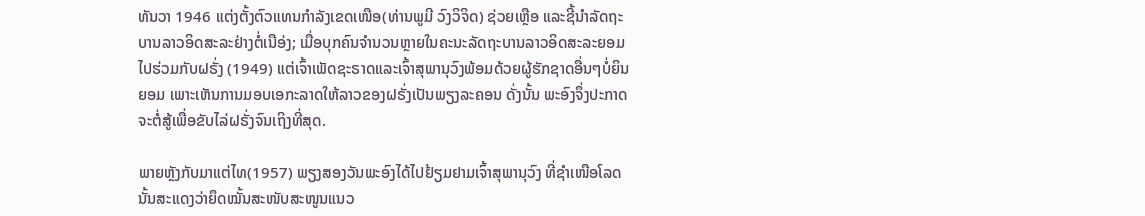ທັນວາ 1946 ແຕ່ງຕັ້ງຕົວແທນກຳລັງເຂດເໜືອ(ທ່ານພູມີ ວົງວິຈິດ) ຊ່ວຍເຫຼືອ ແລະຊີ້ນຳລັດຖະບານລາວອິດສະລະຢ່າງຕໍ່ເນືອ່ງ; ເມື່ອບຸກຄົນຈຳນວນຫຼາຍໃນຄະນະລັດຖະບານລາວອິດສະລະຍອມໄປຮ່ວມກັບຝຣັ່ງ (1949) ແຕ່ເຈົ້າເພັດຊະຣາດແລະເຈົ້າສຸພານຸວົງພ້ອມດ້ວຍຜູ້ຮັກຊາດອື່ນໆບໍ່ຍິນຍອມ ເພາະເຫັນການມອບເອກະລາດໃຫ້ລາວຂອງຝຣັ່ງເປັນພຽງລະຄອນ ດັ່ງນັ້ນ ພະອົງຈຶ່ງປະກາດຈະຕໍ່ສູ້ເພື່ອຂັບໄລ່ຝຣັ່ງຈົນເຖິງທີ່ສຸດ.

ພາຍຫຼັງກັບມາແຕ່ໄທ(1957) ພຽງສອງວັນພະອົງໄດ້ໄປຢ້ຽມຢາມເຈົ້າສຸພານຸວົງ ທີ່ຊຳເໜືອໂລດ ນັ້ນສະແດງວ່າຍຶດໝັ້ນສະໜັບສະໜູນແນວ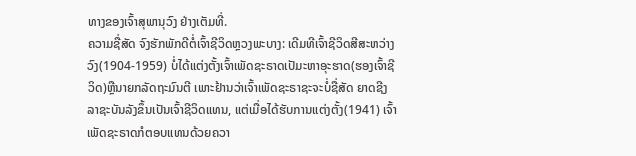ທາງຂອງເຈົ້າສຸພານຸວົງ ຢ່າງເຕັມທີ່.
ຄວາມຊື່ສັດ ຈົງຮັກພັກດີຕໍ່ເຈົ້າຊີວິດຫຼວງພະບາງ: ເດີມທີເຈົ້າຊີວິດສີສະຫວ່າງວົງ(1904-1959) ບໍ່ໄດ້ແຕ່ງຕັ້ງເຈົ້າເພັດຊະຣາດເປັມະຫາອຸະຮາດ(ຮອງເຈົ້າຊີວິດ)ຫຼືນາຍກລັດຖະມົນຕີ ເພາະຢ້ານວ່າເຈົ້າເພັດຊະຣາຊະຈະບໍ່ຊື່ສັດ ຍາດຊີງລາຊະບັນລັງຂຶ້ນເປັນເຈົ້າຊີວິດແທນ, ແຕ່ເມື່ອໄດ້ຮັບການແຕ່ງຕັ້ງ(1941) ເຈົ້າເພັດຊະຣາດກໍຕອບແທນດ້ວຍຄວາ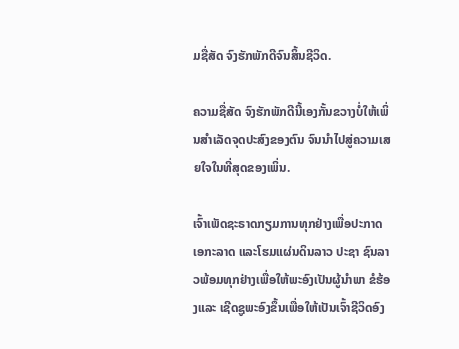ມຊື່ສັດ ຈົງຮັກພັກດີຈົນສິ້ນຊີວິດ.

ຄວາມຊື່ສັດ ຈົງຮັກພັກດີນີ້ເອງກັ້ນຂວາງບໍ່ໃຫ້ເພິ່ນສຳເລັດຈຸດປະສົງຂອງຕົນ ຈົນນຳໄປສູ່ຄວາມເສຍໃຈໃນທີ່ສຸດຂອງເພິ່ນ.

ເຈົ້າເພັດຊະຣາດກຽມການທຸກຢ່າງເພື່ອປະກາດເອກະລາດ ແລະໂຮມແຜ່ນດິນລາວ ປະຊາ ຊົນລາວພ້ອມທຸກຢ່າງເພື່ອໃຫ້ພະອົງເປັນຜູ້ນຳພາ ຂໍຮ້ອງແລະ ເຊີດຊູພະອົງຂຶ້ນເພື່ອໃຫ້ເປັນເຈົ້າຊີວິດອົງ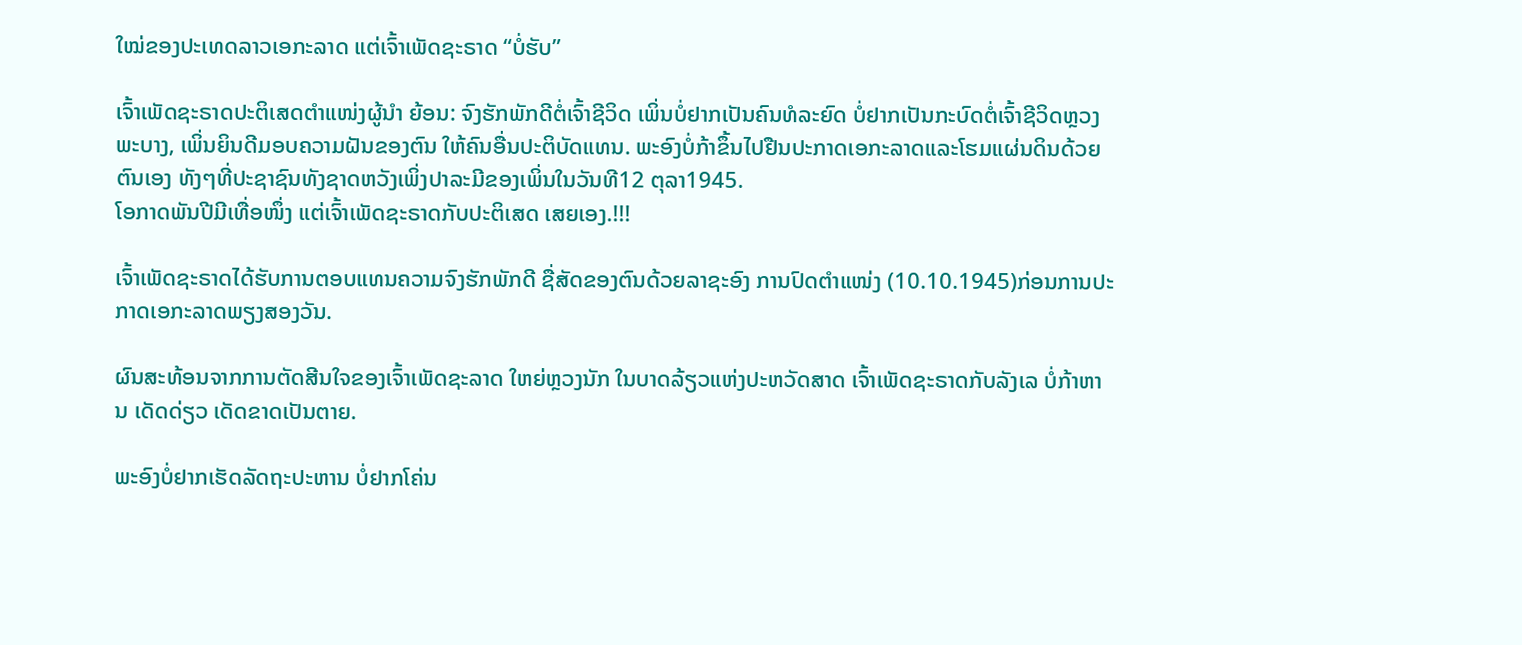ໃໝ່ຂອງປະເທດລາວເອກະລາດ ແຕ່ເຈົ້າເພັດຊະຣາດ “ບໍ່ຮັບ”

ເຈົ້າເພັດຊະຣາດປະຕິເສດຕຳແໜ່ງຜູ້ນຳ ຍ້ອນ: ຈົງຮັກພັກດີຕໍ່ເຈົ້າຊີວິດ ເພິ່ນບໍ່ຢາກເປັນຄົນທໍລະຍົດ ບໍ່ຢາກເປັນກະບົດຕໍ່ເຈົ້າຊີວິດຫຼວງພະບາງ, ເພິ່ນຍິນດີມອບຄວາມຝັນຂອງຕົນ ໃຫ້ຄົນອື່ນປະຕິບັດແທນ. ພະອົງບໍ່ກ້າຂຶ້ນໄປຢືນປະກາດເອກະລາດແລະໂຮມແຜ່ນດິນດ້ວຍຕົນເອງ ທັງໆທີ່ປະຊາຊົນທັງຊາດຫວັງເພິ່ງປາລະມີຂອງເພິ່ນໃນວັນທີ12 ຕຸລາ1945.
ໂອກາດພັນປີມີເທື່ອໜຶ່ງ ແຕ່ເຈົ້າເພັດຊະຣາດກັບປະຕິເສດ ເສຍເອງ.!!!

ເຈົ້າເພັດຊະຣາດໄດ້ຮັບການຕອບແທນຄວາມຈົງຮັກພັກດີ ຊື່ສັດຂອງຕົນດ້ວຍລາຊະອົງ ການປົດຕຳແໜ່ງ (10.10.1945)ກ່ອນການປະກາດເອກະລາດພຽງສອງວັນ.

ຜົນສະທ້ອນຈາກການຕັດສີນໃຈຂອງເຈົ້າເພັດຊະລາດ ໃຫຍ່ຫຼວງນັກ ໃນບາດລ້ຽວແຫ່ງປະຫວັດສາດ ເຈົ້າເພັດຊະຣາດກັບລັງເລ ບໍ່ກ້າຫານ ເດັດດ່ຽວ ເດັດຂາດເປັນຕາຍ.

ພະອົງບໍ່ຢາກເຮັດລັດຖະປະຫານ ບໍ່ຢາກໂຄ່ນ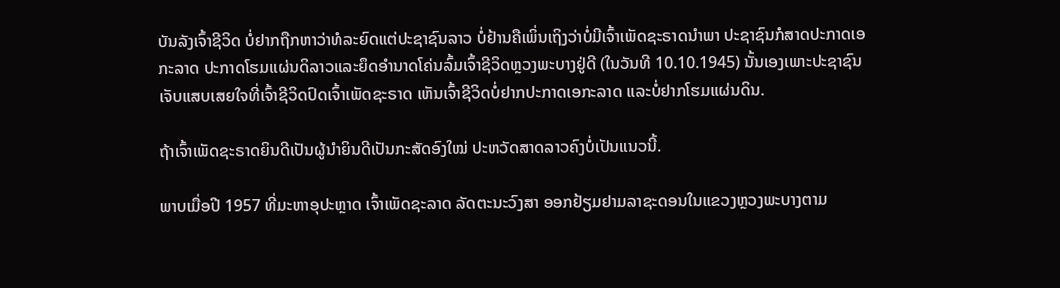ບັນລັງເຈົ້າຊີວິດ ບໍ່ຢາກຖືກຫາວ່າທໍລະຍົດແຕ່ປະຊາຊົນລາວ ບໍ່ຢ້ານຄືເພິ່ນເຖິງວ່າບໍ່ມີເຈົ້າເພັດຊະຣາດນຳພາ ປະຊາຊົນກໍສາດປະກາດເອກະລາດ ປະກາດໂຮມແຜ່ນດິລາວແລະຍຶດອຳນາດໂຄ່ນລົ້ມເຈົ້າຊີວິດຫຼວງພະບາງຢູ່ດີ (ໃນວັນທີ 10.10.1945) ນັ້ນເອງເພາະປະຊາຊົນເຈັບແສບເສຍໃຈທີ່ເຈົ້າຊີວິດປົດເຈົ້າເພັດຊະຣາດ ເຫັນເຈົ້າຊີວິດບໍ່ຢາກປະກາດເອກະລາດ ແລະບໍ່ຢາກໂຮມແຜ່ນດິນ.

ຖ້າເຈົ້າເພັດຊະຣາດຍິນດີເປັນຜູ້ນຳຍິນດີເປັນກະສັດອົງໃໝ່ ປະຫວັດສາດລາວຄົງບໍ່ເປັນແນວນີ້.

ພາບເມື່ອປີ 1957 ທີ່ມະຫາອຸປະຫຼາດ ເຈົ້າເພັດຊະລາດ ລັດຕະນະວົງສາ ອອກຢ້ຽມຢາມລາຊະດອນໃນແຂວງຫຼວງພະບາງຕາມ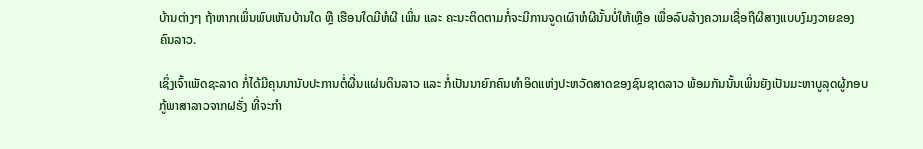ບ້ານຕ່າງໆ ຖ້າຫາກເພິ່ນພົບເຫັນບ້ານໃດ ຫຼື ເຮືອນໃດມີຫໍຜີ ເພິ່ນ ແລະ ຄະນະຕິດຕາມກໍ່ຈະມີການຈູດເຜົາຫໍຜີນັ້ນບໍ່ໃຫ້ເຫຼືອ ເພື່ອລົບລ້າງຄວາມເຊື່ອຖືຜີສາງແບບງົມງວາຍຂອງຄົນລາວ.

ເຊິ່ງເຈົ້າເພັດຊະລາດ ກໍ່ໄດ້ມີຄຸນນານັບປະການຕໍ່ຜື່ນແຜ່ນດິນລາວ ແລະ ກໍ່ເປັນນາຍົກຄົນທຳອິດແຫ່ງປະຫວັດສາດຂອງຊົນຊາດລາວ ພ້ອມກັນນັ້ນເພິ່ນຍັງເປັນມະຫາບູລຸດຜູ້ກອບກູ້ພາສາລາວຈາກຝຣັ່ງ ທີ່ຈະກຳ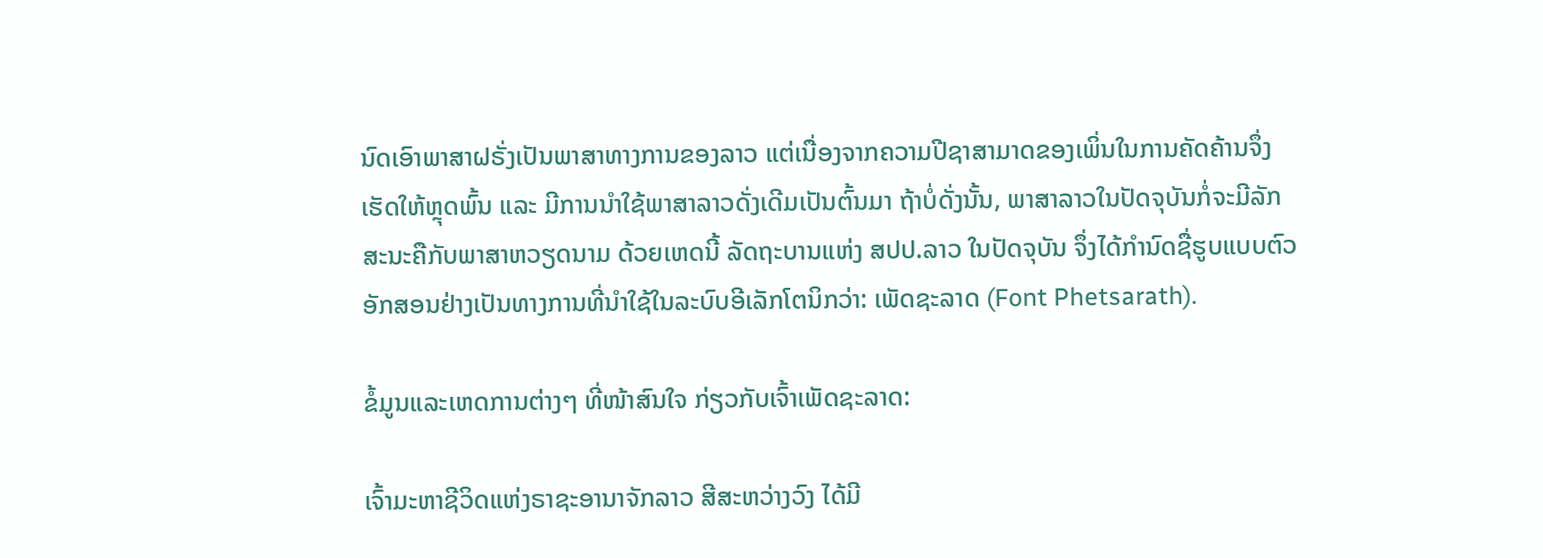ນົດເອົາພາສາຝຣັ່ງເປັນພາສາທາງການຂອງລາວ ແຕ່ເນື່ອງຈາກຄວາມປີຊາສາມາດຂອງເພິ່ນໃນການຄັດຄ້ານຈຶ່ງເຮັດໃຫ້ຫຼຸດພົ້ນ ແລະ ມີການນຳໃຊ້ພາສາລາວດັ່ງເດີມເປັນຕົ້ນມາ ຖ້າບໍ່ດັ່ງນັ້ນ, ພາສາລາວໃນປັດຈຸບັນກໍ່ຈະມີລັກສະນະຄືກັບພາສາຫວຽດນາມ ດ້ວຍເຫດນີ້ ລັດຖະບານແຫ່ງ ສປປ.ລາວ ໃນປັດຈຸບັນ ຈຶ່ງໄດ້ກຳນົດຊື່ຮູບແບບຕົວອັກສອນຢ່າງເປັນທາງການທີ່ນຳໃຊ້ໃນລະບົບອີເລັກໂຕນິກວ່າ: ເພັດຊະລາດ (Font Phetsarath).

ຂໍ້ມູນແລະເຫດການຕ່າງໆ ທີ່ໜ້າສົນໃຈ ກ່ຽວກັບເຈົ້າເພັດຊະລາດ:

ເຈົ້າມະຫາຊີວິດແຫ່ງຣາຊະອານາຈັກລາວ ສີສະຫວ່າງວົງ ໄດ້ມີ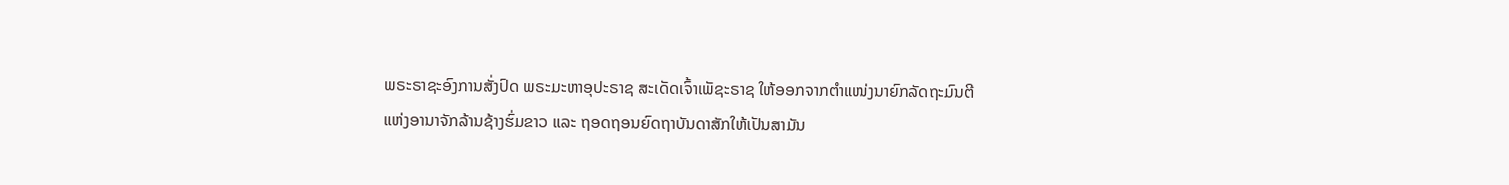ພຣະຣາຊະອົງການສັ່ງປົດ ພຣະມະຫາອຸປະຣາຊ ສະເດັດເຈົ້າເພັຊະຣາຊ ໃຫ້ອອກຈາກຕຳແໜ່ງນາຍົກລັດຖະມົນຕີແຫ່ງອານາຈັກລ້ານຊ້າງຮົ່ມຂາວ ແລະ ຖອດຖອນຍົດຖາບັນດາສັກໃຫ້ເປັນສາມັນ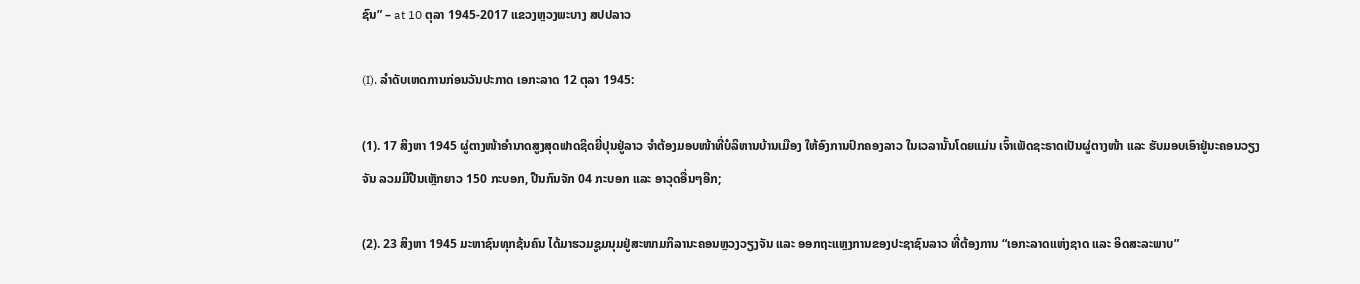ຊົນ” – at 10 ຕຸລາ 1945-2017 ແຂວງຫຼວງພະບາງ ສປປລາວ

(I). ລຳດັບເຫດການກ່ອນວັນປະກາດ ເອກະລາດ 12 ຕຸລາ 1945:

(1). 17 ສິງຫາ 1945 ຜູ່ຕາງໜ້າອຳນາດສູງສຸດຟາດຊິດຍີ່ປຸນຢູ່ລາວ ຈຳຕ້ອງມອບໜ້າທີ່ບໍລິຫານບ້ານເມືອງ ໃຫ້ອົງການປົກຄອງລາວ ໃນເວລານັ້ນໂດຍແມ່ນ ເຈົ້າເພັດຊະຣາດເປັນຜູ່ຕາງໜ້າ ແລະ ຮັບມອບເອົາຢູ່ນະຄອນວຽງຈັນ ລວມມີປືນເຫຼັກຍາວ 150 ກະບອກ, ປືນກົນຈັກ 04 ກະບອກ ແລະ ອາວຸດອື່ນໆອີກ;

(2). 23 ສິງຫາ 1945 ມະຫາຊົນທຸກຊ້ນຄົນ ໄດ້ມາຮວມຊູມນຸມຢູ່ສະໜາມກິລານະຄອນຫຼວງວຽງຈັນ ແລະ ອອກຖະແຫຼງການຂອງປະຊາຊົນລາວ ທີ່ຕ້ອງການ “ເອກະລາດແຫ່ງຊາດ ແລະ ອິດສະລະພາບ”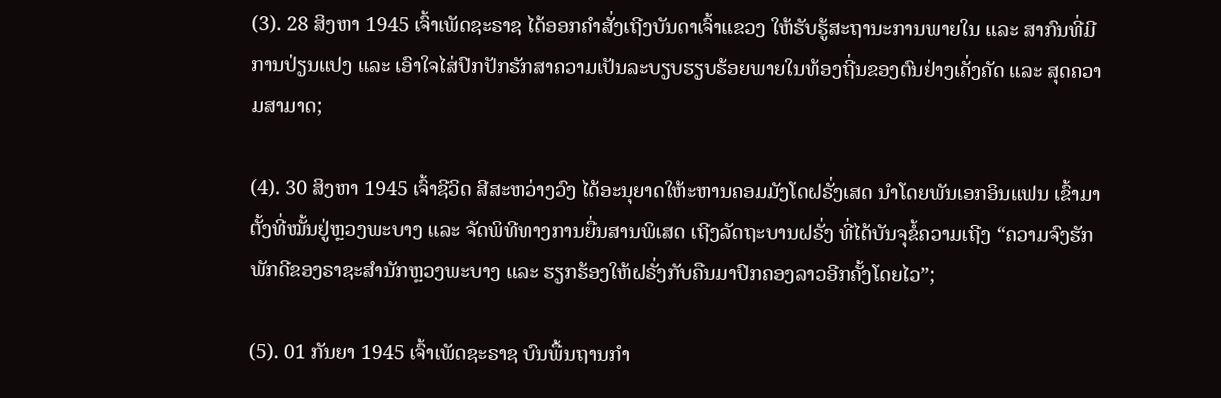(3). 28 ສິງຫາ 1945 ເຈົ້າເພັດຊະຣາຊ ໄດ້ອອກຄຳສັ່ງເຖີງບັນດາເຈົ້າແຂວງ ໃຫ້ຮັບຮູ້ສະຖານະການພາຍໃນ ແລະ ສາກົນທີ່ມີການປ່ຽນແປງ ແລະ ເອົາໃຈໄສ່ປົກປັກຮັກສາຄວາມເປັນລະບຽບຮຽບຮ້ອຍພາຍໃນທ້ອງຖີ່ນຂອງຕົນຢ່າງເຄັ່ງຄັດ ແລະ ສຸດຄວາມສາມາດ;

(4). 30 ສິງຫາ 1945 ເຈົ້າຊີວິດ ສີສະຫວ່າງວົງ ໄດ້ອະນຸຍາດໃຫ້ະຫານຄອມມັງໂດຝຣັ່ງເສດ ນຳໂດຍພັນເອກອິນແຟນ ເຂົ້າມາຕັ້ງທີ່ໝັ້ນຢູ່ຫຼວງພະບາງ ແລະ ຈັດພິທີທາງການຍື່ນສານພິເສດ ເຖີງລັດຖະບານຝຣັ່ງ ທີ່ໄດ້ບັນຈຸຂໍ້ຄວາມເຖີງ “ຄວາມຈົງຮັກພັກດີຂອງຣາຊະສຳນັກຫຼວງພະບາງ ແລະ ຮຽກຮ້ອງໃຫ້ຝຣັ່ງກັບຄືນມາປົກຄອງລາວອີກຄັ້ງໂດຍໄວ”;

(5). 01 ກັນຍາ 1945 ເຈົ້າເພັດຊະຣາຊ ບົນພື້ນຖານກຳ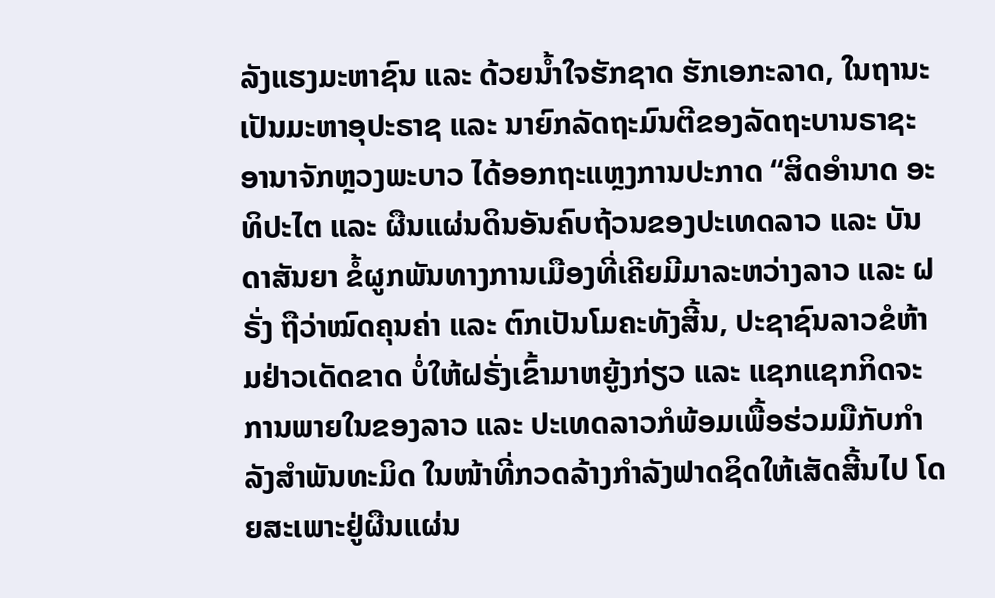ລັງແຮງມະຫາຊົນ ແລະ ດ້ວຍນໍ້າໃຈຮັກຊາດ ຮັກເອກະລາດ, ໃນຖານະເປັນມະຫາອຸປະຣາຊ ແລະ ນາຍົກລັດຖະມົນຕີຂອງລັດຖະບານຣາຊະອານາຈັກຫຼວງພະບາວ ໄດ້ອອກຖະແຫຼງການປະກາດ “ສິດອຳນາດ ອະທິປະໄຕ ແລະ ຜືນແຜ່ນດິນອັນຄົບຖ້ວນຂອງປະເທດລາວ ແລະ ບັນດາສັນຍາ ຂໍ້ຜູກພັນທາງການເມືອງທີ່ເຄີຍມີມາລະຫວ່າງລາວ ແລະ ຝຣັ່ງ ຖືວ່າໝົດຄຸນຄ່າ ແລະ ຕົກເປັນໂມຄະທັງສີ້ນ, ປະຊາຊົນລາວຂໍຫ້າມຢ່າວເດັດຂາດ ບໍ່ໃຫ້ຝຣັ່ງເຂົ້າມາຫຍູ້ງກ່ຽວ ແລະ ແຊກແຊກກິດຈະການພາຍໃນຂອງລາວ ແລະ ປະເທດລາວກໍພ້ອມເພື້ອຮ່ວມມືກັບກຳລັງສຳພັນທະມິດ ໃນໜ້າທີ່ກວດລ້າງກຳລັງຟາດຊິດໃຫ້ເສັດສີ້ນໄປ ໂດຍສະເພາະຢູ່ຜືນແຜ່ນ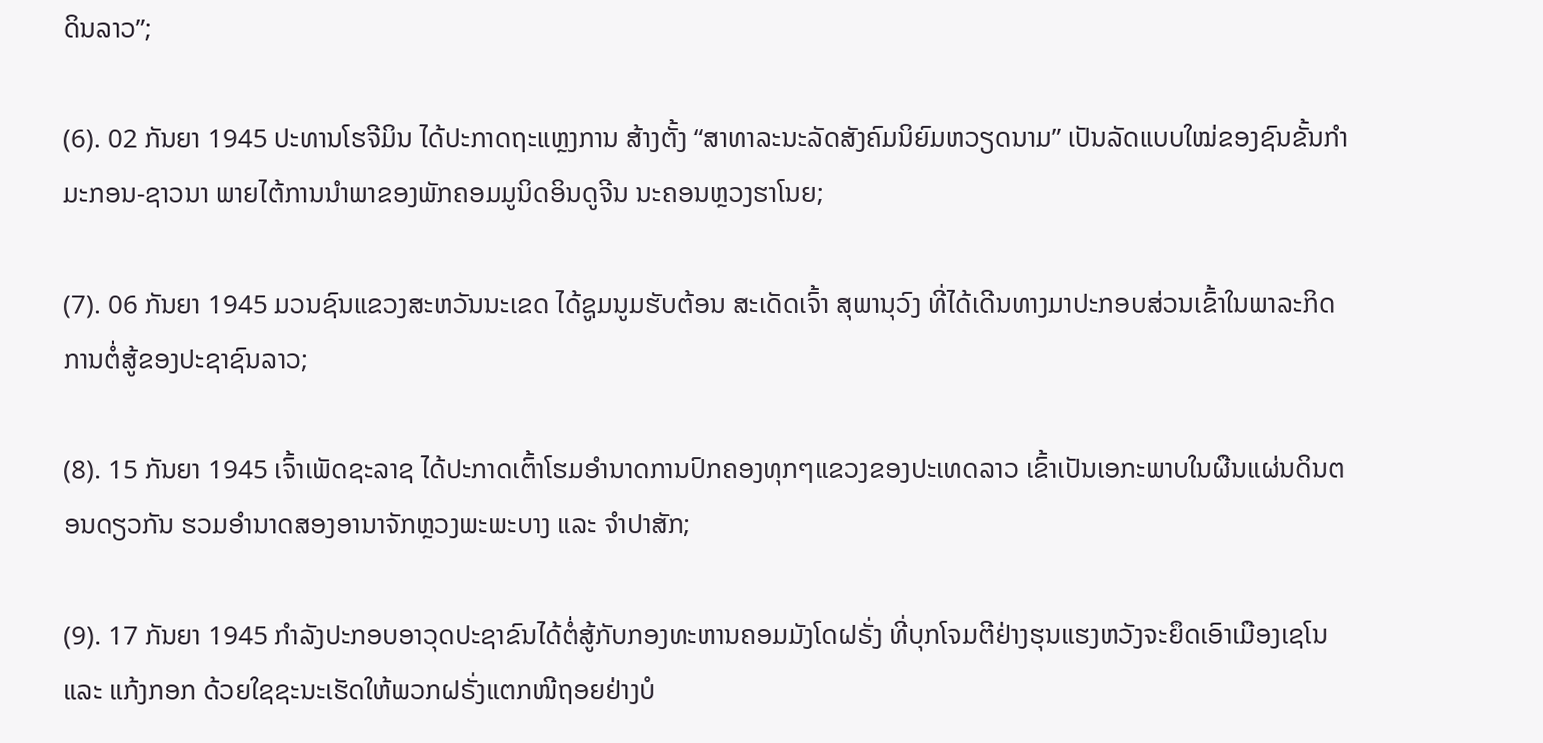ດິນລາວ”;

(6). 02 ກັນຍາ 1945 ປະທານໂຮຈີມິນ ໄດ້ປະກາດຖະແຫຼງການ ສ້າງຕັ້ງ “ສາທາລະນະລັດສັງຄົມນິຍົມຫວຽດນາມ” ເປັນລັດແບບໃໝ່ຂອງຊົນຂັ້ນກຳມະກອນ-ຊາວນາ ພາຍໄຕ້ການນຳພາຂອງພັກຄອມມູນິດອິນດູຈີນ ນະຄອນຫຼວງຮາໂນຍ;

(7). 06 ກັນຍາ 1945 ມວນຊົນແຂວງສະຫວັນນະເຂດ ໄດ້ຊູມນູມຮັບຕ້ອນ ສະເດັດເຈົ້າ ສຸພານຸວົງ ທີ່ໄດ້ເດີນທາງມາປະກອບສ່ວນເຂົ້າໃນພາລະກິດ ການຕໍ່ສູ້ຂອງປະຊາຊົນລາວ;

(8). 15 ກັນຍາ 1945 ເຈົ້າເພັດຊະລາຊ ໄດ້ປະກາດເຕົ້າໂຮມອຳນາດການປົກຄອງທຸກໆແຂວງຂອງປະເທດລາວ ເຂົ້າເປັນເອກະພາບໃນຜືນແຜ່ນດິນຕອນດຽວກັນ ຮວມອຳນາດສອງອານາຈັກຫຼວງພະພະບາງ ແລະ ຈຳປາສັກ;

(9). 17 ກັນຍາ 1945 ກຳລັງປະກອບອາວຸດປະຊາຂົນໄດ້ຕໍ່ສູ້ກັບກອງທະຫານຄອມມັງໂດຝຣັ່ງ ທີ່ບຸກໂຈມຕີຢ່າງຮຸນແຮງຫວັງຈະຍຶດເອົາເມືອງເຊໂນ ແລະ ແກ້ງກອກ ດ້ວຍໃຊຊະນະເຮັດໃຫ້ພວກຝຣັ່ງແຕກໜີຖອຍຢ່າງບໍ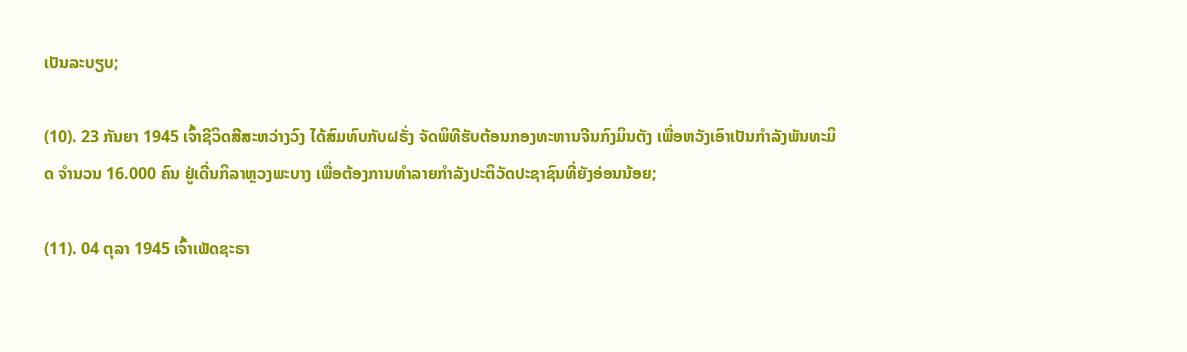ເປັນລະບຽບ;

(10). 23 ກັນຍາ 1945 ເຈົ້າຊີວິດສີສະຫວ່າງວົງ ໄດ້ສົມທົບກັບຝຣັ່ງ ຈັດພິທີຮັບຕ້ອນກອງທະຫານຈີນກົງມິນຕັງ ເພື່ອຫວັງເອົາເປັນກຳລັງພັນທະມິດ ຈຳນວນ 16.000 ຄົນ ຢູ່ເດີ່ນກິລາຫຼວງພະບາງ ເພື່ອຕ້ອງການທຳລາຍກຳລັງປະຕິວັດປະຊາຊົນທີ່ຍັງອ່ອນນ້ອຍ;

(11). 04 ຕຸລາ 1945 ເຈົ້າເພັດຊະຣາ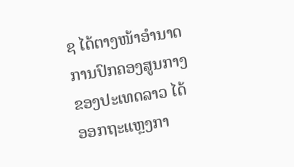ຊ ໄດ້ຕາງໜ້າອຳນາດການປົກຄອງສູນກາງຂອງປະເທດລາວ ໄດ້ອອກຖະແຫຼງກາ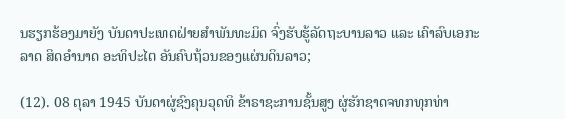ນຮຽກຮ້ອງມາຍັງ ບັນດາປະເທດຝ່າຍສຳພັນທະມິດ ຈົ່ງຮັບຮູ້ລັດຖະບານລາວ ແລະ ເຄົາລົບເອກະລາດ ສິດອຳນາດ ອະທິປະໄຕ ອັນຄົບຖ້ວນຂອງແຜ່ນດິນລາວ;

(12). 08 ຕຸລາ 1945 ບັນດາຜູ່ຊົງຄຸນວຸດທິ ຂ້າຣາຊະການຊັ້ນສູງ ຜູ່ຮັກຊາດຈທກທຸກທ່າ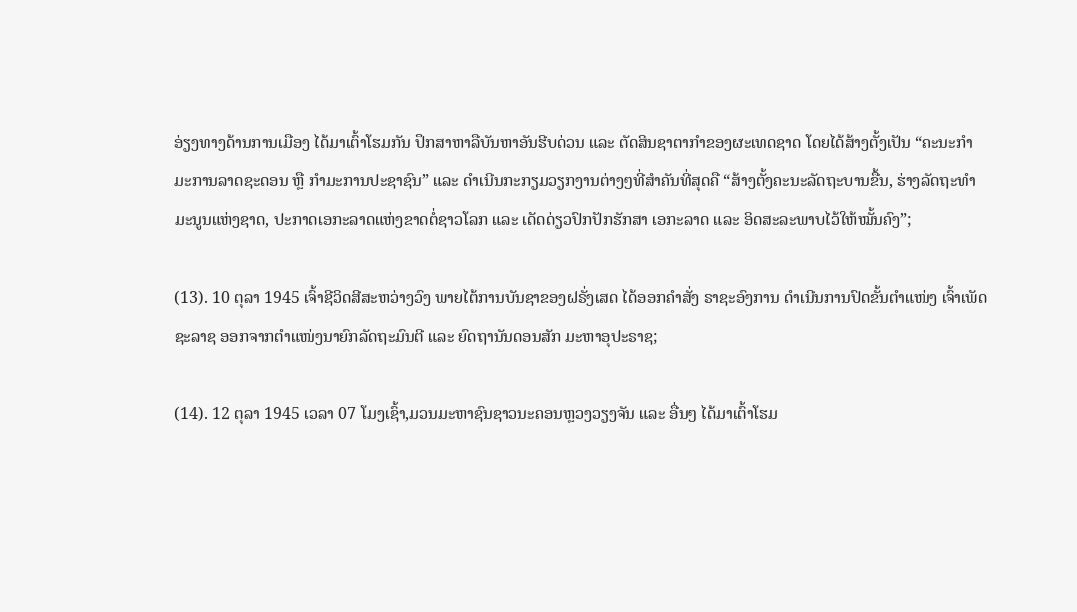ອ່ຽງທາງດ້ານການເມືອງ ໄດ້ມາເຕົ້າໂຮມກັນ ປຶກສາຫາລືບັນຫາອັນຮີບດ່ວນ ແລະ ຕັດສິນຊາຕາກຳຂອງຜະເທດຊາດ ໂດຍໄດ້ສ້າງຕັ້ງເປັນ “ຄະນະກຳມະການລາດຊະດອນ ຫຼື ກຳມະການປະຊາຊົນ” ແລະ ດຳເນີນກະກຽມວຽກງານຕ່າງໆທີ່ສຳຄັນທີ່ສຸດຄື “ສ້າງຕັ້ງຄະນະລັດຖະບານຂື້ນ, ຮ່າງລັດຖະທຳມະນູນແຫ່ງຊາດ, ປະກາດເອກະລາດແຫ່ງຂາດຕໍ່ຊາວໂລກ ແລະ ເດັດດ່ຽວປົກປັກຮັກສາ ເອກະລາດ ແລະ ອິດສະລະພາບໄວ້ໃຫ້ໝັ້ນຄົງ”;

(13). 10 ຕຸລາ 1945 ເຈົ້າຊີວິດສີສະຫວ່າງວົງ ພາຍໄຕ້ການບັນຊາຂອງຝຣັ່ງເສດ ໄດ້ອອກຄຳສັ່ງ ຣາຊະອົງການ ດຳເນີນການປົດຂັ້ນຕຳແໜ່ງ ເຈົ້າເພັດຊະລາຊ ອອກຈາກຕຳແໜ່ງນາຍົກລັດຖະມົນຕີ ແລະ ຍົດຖານັນດອນສັກ ມະຫາອຸປະຣາຊ;

(14). 12 ຕຸລາ 1945 ເວລາ 07 ໂມງເຊົ້າ,ມວນມະຫາຊົນຊາວນະຄອນຫຼວງວຽງຈັນ ແລະ ອື່ນໆ ໄດ້ມາເຕົ້າໂຮມ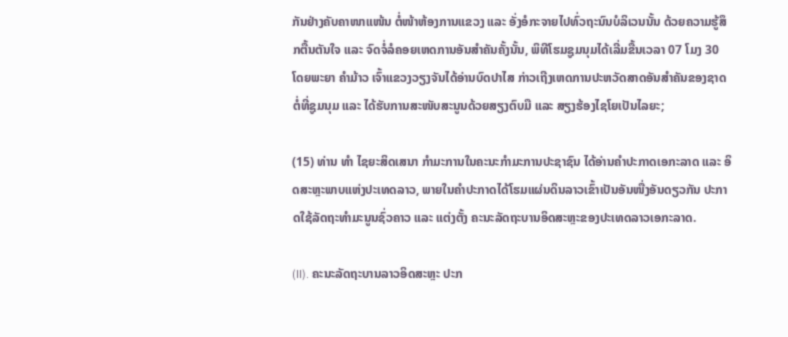ກັນຢ່າງຄັບຄາໜາແໜ້ນ ຕໍ່ໜ້າຫ້ອງການແຂວງ ແລະ ອັ່ງອໍກະຈາຍໄປທົ່ວຖະນົນບໍລິເວນນັ້ນ ດ້ວຍຄວາມຮູ້ສຶກຕື້ນຕັນໃຈ ແລະ ຈົດຈໍ່ລໍຄອຍເຫດການອັນສຳຄັນຄັ້ງນັ້ນ, ພິທີໂຮມຊູມນຸມໄດ້ເລີ່ມຂື້ນເວລາ 07 ໂມງ 30 ໂດຍພະຍາ ຄຳມ້າວ ເຈົ້າແຂວງວຽງຈັນໄດ້ອ່ານບົດປາໄສ ກ່າວເຖີງເຫດການປະຫວັດສາດອັນສຳຄັນຂອງຊາດ ຕໍ່ທີ່ຊູມນຸມ ແລະ ໄດ້ຮັບການສະໜັບສະນູນດ້ວຍສຽງຕົບມື ແລະ ສຽງຮ້ອງໄຊໂຍເປັນໄລຍະ;

(15) ທ່ານ ທຳ ໄຊຍະສິດເສນາ ກຳມະການໃນຄະນະກຳມະການປະຊາຊົນ ໄດ້ອ່ານຄຳປະກາດເອກະລາດ ແລະ ອິດສະຫຼະພາບແຫ່ງປະເທດລາວ, ພາຍໃນຄຳປະກາດໄດ້ໂຮມແຜ່ນດິນລາວເຂົ້າເປັນອັນໜື່ງອັນດຽວກັນ ປະກາດໃຊ້ລັດຖະທຳມະນູນຊົ່ວຄາວ ແລະ ແຕ່ງຕັ້ງ ຄະນະລັດຖະບານອິດສະຫຼະຂອງປະເທດລາວເອກະລາດ.

(II). ຄະນະລັດຖະບານລາວອິດສະຫຼະ ປະກ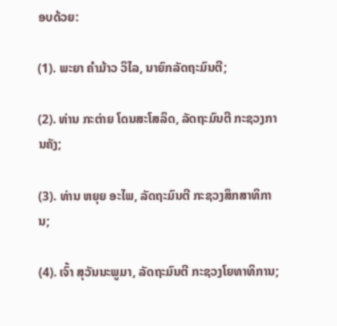ອບດ້ວຍ:

(1). ພະຍາ ຄຳມ້າວ ວິໄລ, ນາຍົກລັດຖະມົນຕີ;

(2). ທ່ານ ກະຕ່າຍ ໂດນສະໂສລິດ, ລັດຖະມົນຕີ ກະຊວງການຄັງ;

(3). ທ່ານ ຫຍຸຍ ອະໄພ, ລັດຖະມົນຕີ ກະຊວງສຶກສາທິການ;

(4). ເຈົ້າ ສຸວັນນະພູມາ, ລັດຖະມົນຕີ ກະຊວງໂຍທາທິການ;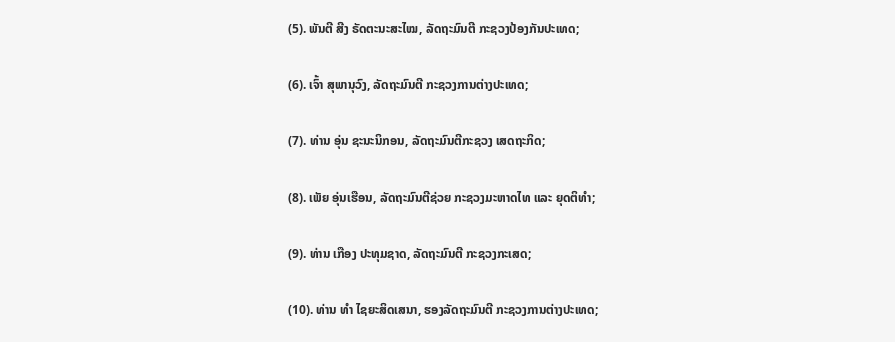(5). ພັນຕີ ສີງ ຣັດຕະນະສະໄໝ, ລັດຖະມົນຕີ ກະຊວງປ້ອງກັນປະເທດ;

(6). ເຈົ້າ ສຸພານຸວົງ, ລັດຖະມົນຕີ ກະຊວງການຕ່າງປະເທດ;

(7). ທ່ານ ອຸ່ນ ຊະນະນິກອນ, ລັດຖະມົນຕີກະຊວງ ເສດຖະກິດ;

(8). ເພັຍ ອຸ່ນເຮືອນ, ລັດຖະມົນຕີຊ່ວຍ ກະຊວງມະຫາດໄທ ແລະ ຍຸດຕິທຳ;

(9). ທ່ານ ເກືອງ ປະທຸມຊາດ, ລັດຖະມົນຕີ ກະຊວງກະເສດ;

(10). ທ່ານ ທຳ ໄຊຍະສິດເສນາ, ຮອງລັດຖະມົນຕີ ກະຊວງການຕ່າງປະເທດ;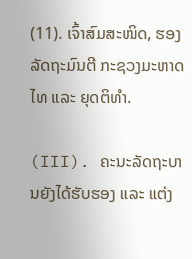(11). ເຈົ້າສົມສະໜິດ, ຮອງລັດຖະມົນຕີ ກະຊວງມະຫາດໄທ ແລະ ຍຸດຕິທຳ.

(III). ຄະນະລັດຖະບານຍັງໄດ້ຮັບຮອງ ແລະ ແຕ່ງ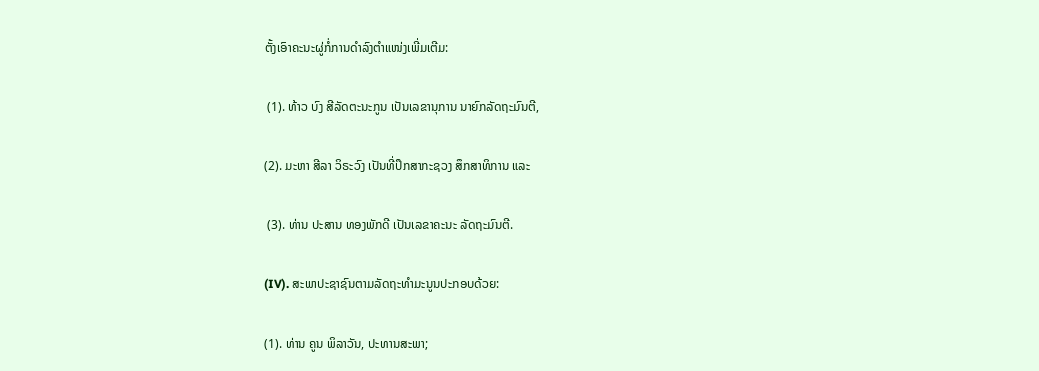ຕັ້ງເອົາຄະນະຜູ່ກໍ່ການດຳລົງຕຳແໜ່ງເພີ່ມເຕີມ:

 (1). ທ້າວ ບົງ ສີລັດຕະນະກູນ ເປັນເລຂານຸການ ນາຍົກລັດຖະມົນຕີ,

(2). ມະຫາ ສີລາ ວິຣະວົງ ເປັນທີ່ປຶກສາກະຊວງ ສຶກສາທິການ ແລະ

 (3). ທ່ານ ປະສານ ທອງພັກດີ ເປັນເລຂາຄະນະ ລັດຖະມົນຕີ.

(IV). ສະພາປະຊາຊົນຕາມລັດຖະທຳມະນູນປະກອບດ້ວຍ:

(1). ທ່ານ ຄູນ ພິລາວັນ, ປະທານສະພາ;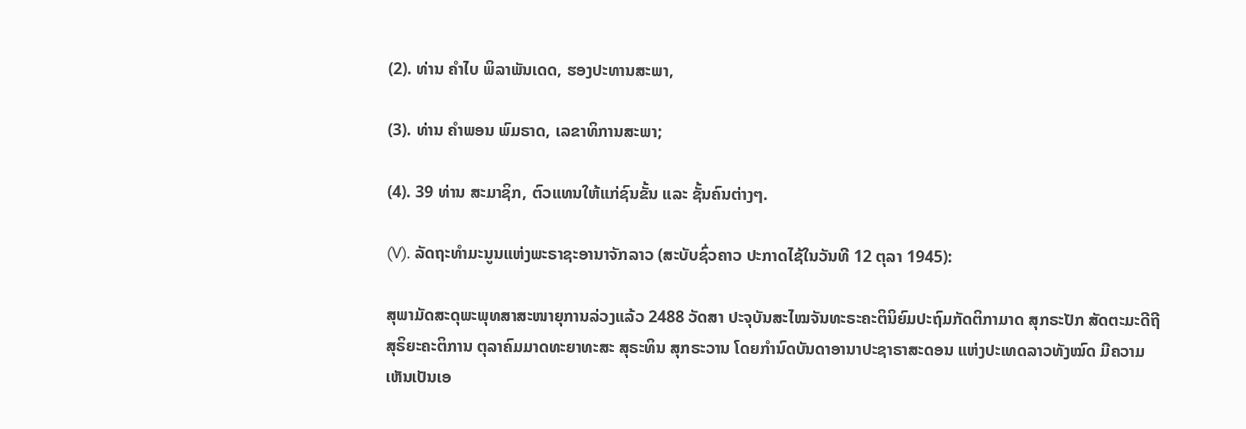(2). ທ່ານ ຄຳໄບ ພິລາພັນເດດ, ຮອງປະທານສະພາ,

(3). ທ່ານ ຄຳພອນ ພົມຣາດ, ເລຂາທິການສະພາ;

(4). 39 ທ່ານ ສະມາຊິກ, ຕົວແທນໃຫ້ແກ່ຊົນຂັ້ນ ແລະ ຊັ້ນຄົນຕ່າງໆ.

(V). ລັດຖະທຳມະນູນແຫ່ງພະຣາຊະອານາຈັກລາວ (ສະບັບຊົ່ວຄາວ ປະກາດໄຊ້ໃນວັນທີ 12 ຕຸລາ 1945):

ສຸພາມັດສະດຸພະພຸທສາສະໜາຍຸການລ່ວງແລ້ວ 2488 ວັດສາ ປະຈຸບັນສະໄໝຈັນທະຣະຄະຕິນິຍົມປະຖົມກັດຕິກາມາດ ສຸກຣະປັກ ສັດຕະມະດີຖີ ສຸຣິຍະຄະຕິການ ຕຸລາຄົມມາດທະຍາທະສະ ສຸຣະທິນ ສຸກຣະວານ ໂດຍກຳນົດບັນດາອານາປະຊາຣາສະດອນ ແຫ່ງປະເທດລາວທັງໝົດ ມີຄວາມເຫັນເປັນເອ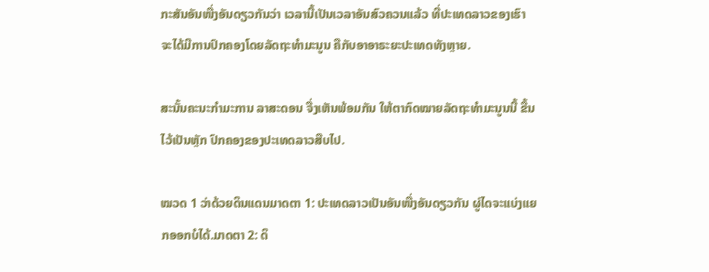ກະສັນອັນໜື່ງອັນດຽວກັນວ່າ ເວລານີ້ເປັນເວລາອັນສົວຄວນແລ້ວ ທີ່ປະເທດລາວຂອງເຮົາ ຈະໄດ້ມີການປົກຄອງໂດຍລັດຖະທຳມະນູນ ຄືກັບອາອາຣະຍະປະເທດທັງຫຼາຍ.

ສະນັ້ນຄະນະກຳມະການ ລາສະດອນ ຈື່ງເຫັນພ້ອມກັນ ໃຫ້ຕາກົດໝາຍລັດຖະທຳມະນູນນີ້ ຂື້ນໄວ້ເປັນຫຼັກ ປົກຄອງຂອງປະເທດລາວສືບໄປ.

ໝວດ 1 ວ່າດ້ວຍດິນແດນມາດຕາ 1: ປະເທດລາວເປັນອັນໜື່ງອັນດຽວກັນ ຜູ່ໄດຈະແບ່ງແຍກອອກບໍໄດ້.ມາດຕາ 2: ດິ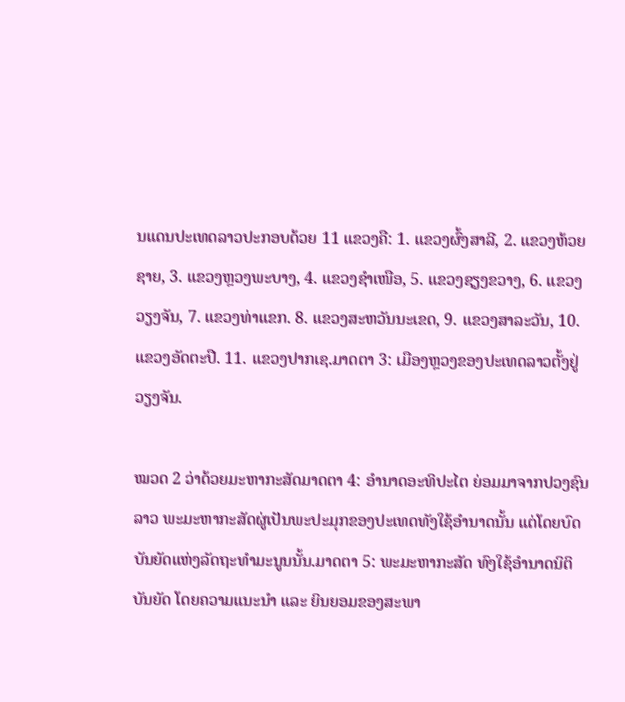ນແດນປະເທດລາວປະກອບດ້ວຍ 11 ແຂວງຄື: 1. ແຂວງຜົ້ງສາລີ, 2. ແຂວງຫ້ວຍຊາຍ, 3. ແຂວງຫຼວງພະບາງ, 4. ແຂວງຊຳເໜືອ, 5. ແຂວງຊຽງຂວາງ, 6. ແຂວງວຽງຈັນ, 7. ແຂວງທ່າແຂກ. 8. ແຂວງສະຫວັນນະເຂດ, 9. ແຂວງສາລະວັນ, 10. ແຂວງອັດຕະປື. 11. ແຂວງປາກເຊ.ມາດຕາ 3: ເມືອງຫຼວງຂອງປະເທດລາວຕັ້ງຢູ່ວຽງຈັນ.

ໝວດ 2 ວ່າດ້ວຍມະຫາກະສັດມາດຕາ 4: ອຳນາດອະທິປະໄຕ ຍ່ອມມາຈາກປວງຊົນລາວ ພະມະຫາກະສັດຜູ່ເປັນພະປະມຸກຂອງປະເທດທັງໃຊ້ອຳນາດນັ້ນ ແຕ່ໂດຍບົດບັນຍັດແຫ່ງລັດຖະທຳມະນູນນັ້ນ.ມາດຕາ 5: ພະມະຫາກະສັດ ທົງໃຊ້ອຳນາດນິຕິບັນຍັດ ໂດຍຄວາມແນະນຳ ແລະ ຍິນຍອມຂອງສະພາ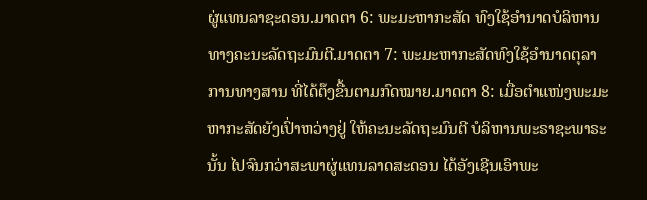ຜູ່ແທນລາຊະດອນ.ມາດຕາ 6: ພະມະຫາກະສັດ ທົງໃຊ້ອຳນາດບໍລິຫານທາງຄະນະລັດຖະມົນຕີ.ມາດຕາ 7: ພະມະຫາກະສັດທົງໃຊ້ອຳນາດຕຸລາການທາງສານ ທີ່ໄດ້ຕ໊ງຂື້ນຕາມກົດໝາຍ.ມາດຕາ 8: ເມື່ອຕຳແໜ່ງພະມະຫາກະສັດຍັງເປົ່າຫວ່າງຢູ່ ໃຫ້ຄະນະລັດຖະມົນຕີ ບໍລິຫານພະຣາຊະພາຣະນັ້ນ ໄປຈົນກວ່າສະພາຜູ່ແທນລາດສະດອນ ໄດ້ອັງເຊີນເອົາພະ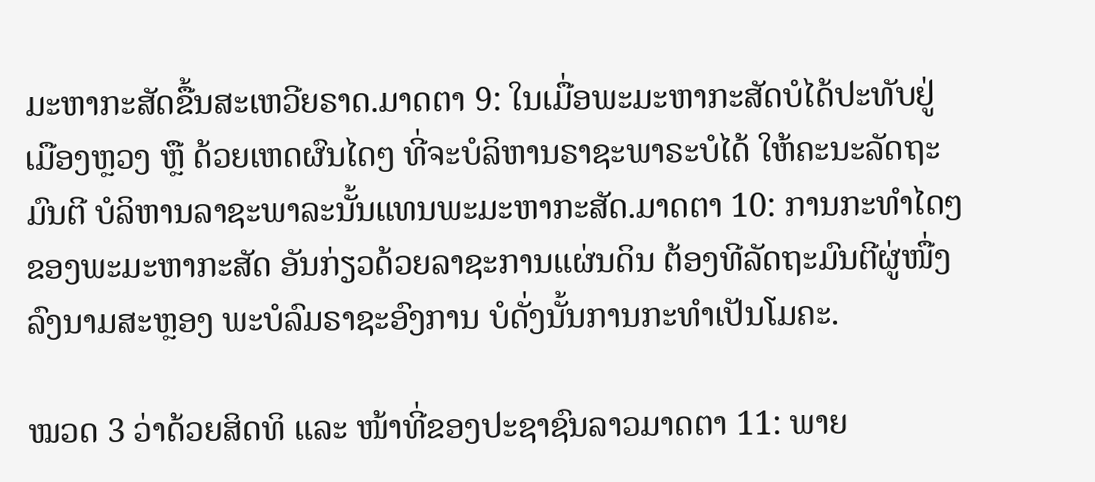ມະຫາກະສັດຂື້ນສະເຫວີຍຣາດ.ມາດຕາ 9: ໃນເມື່ອພະມະຫາກະສັດບໍໄດ້ປະທັບຢູ່ເມືອງຫຼວງ ຫຼື ດ້ວຍເຫດຜົນໄດໆ ທີ່ຈະບໍລິຫານຣາຊະພາຣະບໍໄດ້ ໃຫ້ຄະນະລັດຖະມົນຕີ ບໍລິຫານລາຊະພາລະນັ້ນແທນພະມະຫາກະສັດ.ມາດຕາ 10: ການກະທຳໄດໆ ຂອງພະມະຫາກະສັດ ອັນກ່ຽວດ້ວຍລາຊະການແຜ່ນດິນ ຕ້ອງທີລັດຖະມົນຕີຜູ່ໜື່ງລົງນາມສະຫຼອງ ພະບໍລົມຣາຊະອົງການ ບໍດັ່ງນັ້ນການກະທຳເປັນໂມຄະ.

ໝວດ 3 ວ່າດ້ວຍສິດທິ ແລະ ໜ້າທີ່ຂອງປະຊາຊົນລາວມາດຕາ 11: ພາຍ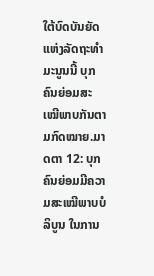ໃຕ້ບົດບັນຍັດແຫ່ງລັດຖະທຳມະນູນນີ້ ບຸກຄົນຍ່ອມສະເໝີພາບກັນຕາມກົດໝາຍ.ມາດຕາ 12: ບຸກຄົນຍ່ອມມີຄວາມສະເໝີພາບບໍລິບູນ ໃນການ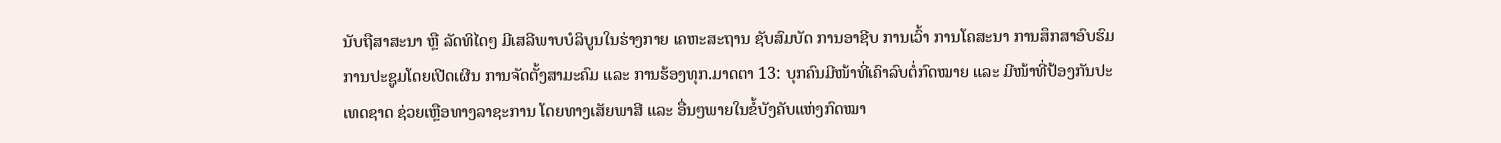ນັບຖືສາສະນາ ຫຼື ລັດທິໄດໆ ມີເສລີພາບບໍລິບູນໃນຮ່າງກາຍ ເຄຫະສະຖານ ຊັບສົມບັດ ການອາຊີບ ການເວົ້າ ການໂຄສະນາ ການສຶກສາອົບຮົມ ການປະຊູມໂດຍເປີດເຜີນ ການຈັດຕັ້ງສາມະຄົມ ແລະ ການຮ້ອງທຸກ.ມາດຕາ 13: ບຸກຄົນມີໜ້າທີ່ເຄົາລົບຕໍ່ກົດໝາຍ ແລະ ມີໜ້າທີ່ປ້ອງກັນປະເທດຊາດ ຊ່ວຍເຫຼືອທາງລາຊະການ ໂດຍທາງເສັຍພາສີ ແລະ ອື່ນໆພາຍໃນຂໍ້ບັງຄັບແຫ່ງກົດໝາ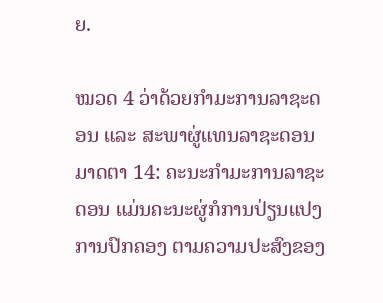ຍ.

ໝວດ 4 ວ່າດ້ວຍກຳມະການລາຊະດອນ ແລະ ສະພາຜູ່ແທນລາຊະດອນມາດຕາ 14: ຄະນະກຳມະການລາຊະດອນ ແມ່ນຄະນະຜູ່ກໍການປ່ຽນແປງການປົກຄອງ ຕາມຄວາມປະສົງຂອງ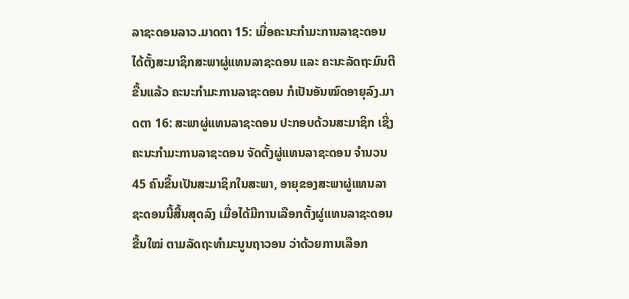ລາຊະດອນລາວ.ມາດຕາ 15: ເມື່ອຄະນະກຳມະການລາຊະດອນ ໄດ້ຕັ້ງສະມາຊິກສະພາຜູ່ແທນລາຊະດອນ ແລະ ຄະນະລັດຖະມົນຕີຂື້ນແລ້ວ ຄະນະກຳມະການລາຊະດອນ ກໍເປັນອັນໝົດອາຍຸລົງ.ມາດຕາ 16: ສະພາຜູ່ແທນລາຊະດອນ ປະກອບດ້ວນສະມາຊິກ ເຊີ່ງຄະນະກຳມະການລາຊະດອນ ຈັດຕັ້ງຜູ່ແທນລາຊະດອນ ຈຳນວນ 45 ຄົນຂື້ນເປັນສະມາຊິກໃນສະພາ, ອາຍຸຂອງສະພາຜູ່ແທນລາຊະດອນນີ້ສີ້ນສຸດລົງ ເມື່ອໄດ້ມີການເລືອກຕັ້ງຜູ່ແທນລາຊະດອນຂື້ນໃໝ່ ຕາມລັດຖະທຳມະນູນຖາວອນ ວ່າດ້ວຍການເລືອກ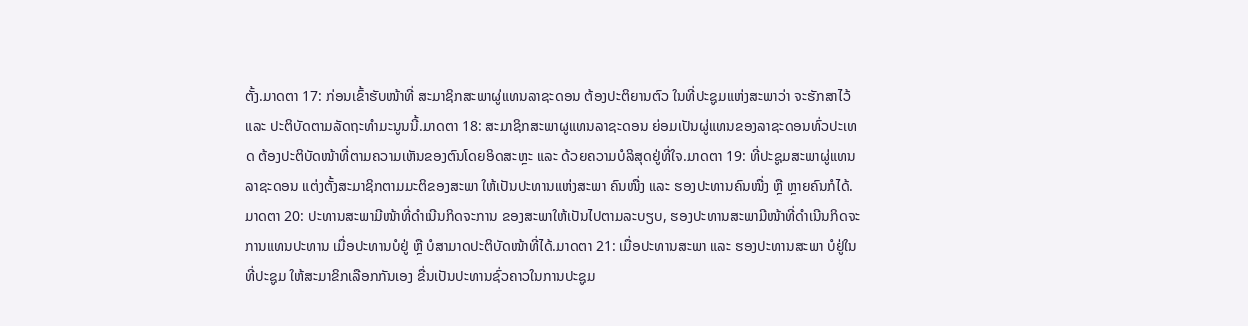ຕັ້ງ.ມາດຕາ 17: ກ່ອນເຂົ້າຮັບໜ້າທີ່ ສະມາຊິກສະພາຜູ່ແທນລາຊະດອນ ຕ້ອງປະຕິຍານຕົວ ໃນທີ່ປະຊູມແຫ່ງສະພາວ່າ ຈະຮັກສາໄວ້ ແລະ ປະຕິບັດຕາມລັດຖະທຳມະນູນນີ້.ມາດຕາ 18: ສະມາຊິກສະພາຜູແທນລາຊະດອນ ຍ່ອມເປັນຜູ່ແທນຂອງລາຊະດອນທົ່ວປະເທດ ຕ້ອງປະຕິບັດໜ້າທີ່ຕາມຄວາມເຫັນຂອງຕົນໂດຍອິດສະຫຼະ ແລະ ດ້ວຍຄວາມບໍລິສຸດຢູ່ທີ່ໃຈ.ມາດຕາ 19: ທີ່ປະຊູມສະພາຜູ່ແທນລາຊະດອນ ແຕ່ງຕັ້ງສະມາຊິກຕາມມະຕິຂອງສະພາ ໃຫ້ເປັນປະທານແຫ່ງສະພາ ຄົນໜື່ງ ແລະ ຮອງປະທານຄົນໜື່ງ ຫຼື ຫຼາຍຄົນກໍໄດ້.ມາດຕາ 20: ປະທານສະພາມີໜ້າທີ່ດຳເນີນກິດຈະການ ຂອງສະພາໃຫ້ເປັນໄປຕາມລະບຽບ, ຮອງປະທານສະພາມີໜ້າທີ່ດຳເນີນກິດຈະການແທນປະທານ ເມື່ອປະທານບໍຢູ່ ຫຼື ບໍສາມາດປະຕິບັດໜ້າທີ່ໄດ້.ມາດຕາ 21: ເມື່ອປະທານສະພາ ແລະ ຮອງປະທານສະພາ ບໍຢູ່ໃນທີ່ປະຊູມ ໃຫ້ສະມາຂິກເລືອກກັນເອງ ຂື່ນເປັນປະທານຊົ່ວຄາວໃນການປະຊູມ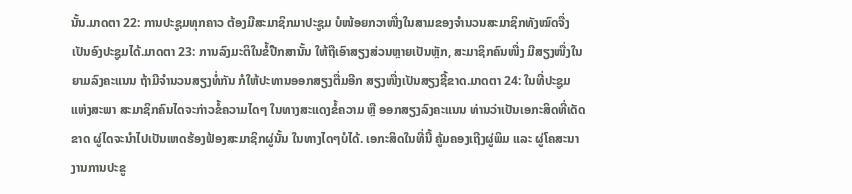ນັ້ນ.ມາດຕາ 22: ການປະຊູມທຸກຄາວ ຕ້ອງມີສະມາຊິກມາປະຊູມ ບໍໜ້ອຍກວາໜື່ງໃນສາມຂອງຈຳນວນສະມາຊິກທັງໝົດຈື່ງ ເປັນອົງປະຊູມໄດ້.ມາດຕາ 23: ການລົງມະຕິໃນຂໍ້ປືກສານັ້ນ ໃຫ້ຖືເອົາສຽງສ່ວນຫຼາຍເປັນຫຼັກ, ສະມາຊິກຄົນໜື່ງ ມີສຽງໜື່ງໃນຍາມລົງຄະແນນ ຖ້າມີຈຳນວນສຽງທໍ່ກັນ ກໍໃຫ້ປະທານອອກສຽງຕື່ມອີກ ສຽງໜື່ງເປັນສຽງຊີ້ຂາດ.ມາດຕາ 24: ໃນທີ່ປະຊູມແຫ່ງສະພາ ສະມາຊິກຄົນໄດຈະກ່າວຂໍ້ຄວາມໄດໆ ໃນທາງສະແດງຂໍ້ຄວາມ ຫຼື ອອກສຽງລົງຄະແນນ ທ່ານວ່າເປັນເອກະສິດທີ່ເດັດຂາດ ຜູ່ໄດຈະນຳໄປເປັນເຫດຮ້ອງຟ້ອງສະມາຊິກຜູ່ນັ້ນ ໃນທາງໄດໆບໍໄດ້. ເອກະສິດໃນທີ່ນີ້ ຄູ້ມຄອງເຖີງຜູ່ພິມ ແລະ ຜູ່ໂຄສະນາ ງານການປະຂູ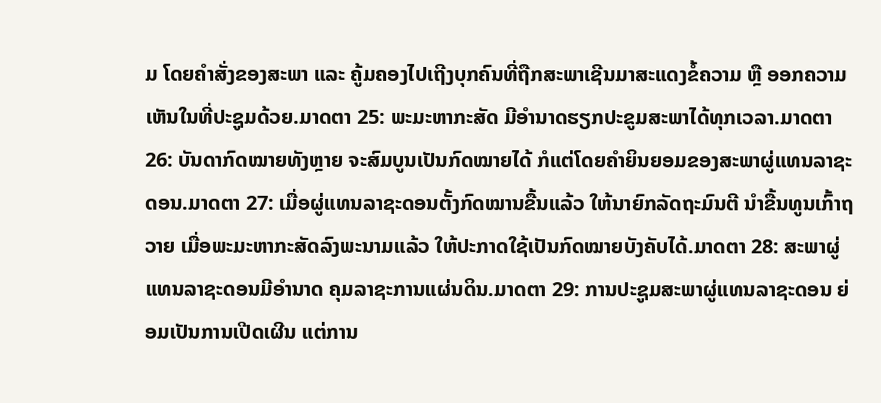ມ ໂດຍຄຳສັ່ງຂອງສະພາ ແລະ ຄູ້ມຄອງໄປເຖີງບຸກຄົນທີ່ຖືກສະພາເຊີນມາສະແດງຂໍ້ຄວາມ ຫຼື ອອກຄວາມເຫັນໃນທີ່ປະຊູມດ້ວຍ.ມາດຕາ 25: ພະມະຫາກະສັດ ມີອຳນາດຮຽກປະຂູມສະພາໄດ້ທຸກເວລາ.ມາດຕາ 26: ບັນດາກົດໝາຍທັງຫຼາຍ ຈະສົມບູນເປັນກົດໝາຍໄດ້ ກໍແຕ່ໂດຍຄຳຍິນຍອມຂອງສະພາຜູ່ແທນລາຊະດອນ.ມາດຕາ 27: ເມື່ອຜູ່ແທນລາຊະດອນຕັ້ງກົດໝານຂື້ນແລ້ວ ໃຫ້ນາຍົກລັດຖະມົນຕີ ນຳຂື້ນທູນເກົ້າຖວາຍ ເມື່ອພະມະຫາກະສັດລົງພະນາມແລ້ວ ໃຫ້ປະກາດໃຊ້ເປັນກົດໝາຍບັງຄັບໄດ້.ມາດຕາ 28: ສະພາຜູ່ແທນລາຊະດອນມີອຳນາດ ຄຸມລາຊະການແຜ່ນດິນ.ມາດຕາ 29: ການປະຊູມສະພາຜູ່ແທນລາຊະດອນ ຍ່ອມເປັນການເປີດເຜີນ ແຕ່ການ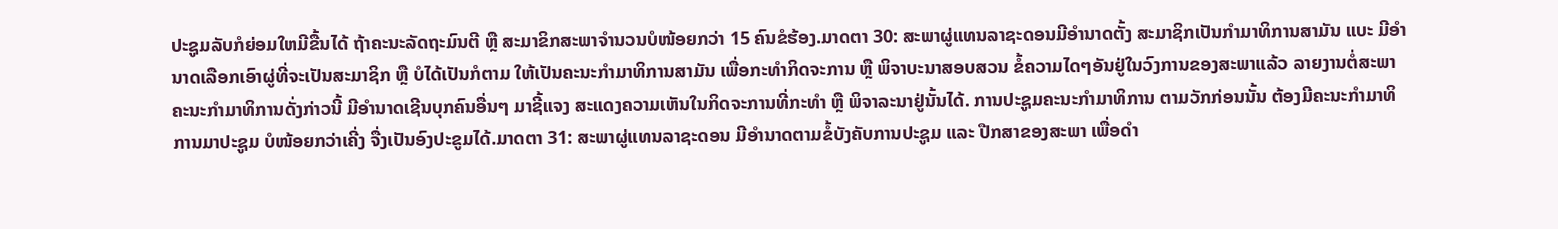ປະຊູມລັບກໍຍ່ອມໃຫມີຂື້ນໄດ້ ຖ້າຄະນະລັດຖະມົນຕີ ຫຼື ສະມາຂິກສະພາຈຳນວນບໍໜ້ອຍກວ່າ 15 ຄົນຂໍຮ້ອງ.ມາດຕາ 30: ສະພາຜູ່ແທນລາຊະດອນມີອຳນາດຕັ້ງ ສະມາຊິກເປັນກຳມາທິການສາມັນ ແບະ ມີອຳນາດເລືອກເອົາຜູ່ທີ່ຈະເປັນສະມາຊິກ ຫຼື ບໍໄດ້ເປັນກໍຕາມ ໃຫ້ເປັນຄະນະກຳມາທິການສາມັນ ເພື່ອກະທຳກິດຈະການ ຫຼື ພິຈາບະນາສອບສວນ ຂໍ້ຄວາມໄດໆອັນຢູ່ໃນວົງການຂອງສະພາແລ້ວ ລາຍງານຕໍ່ສະພາ ຄະນະກຳມາທິການດັ່ງກ່າວນີ້ ມີອຳນາດເຊີນບຸກຄົນອື່ນໆ ມາຊີ້ແຈງ ສະແດງຄວາມເຫັນໃນກິດຈະການທີ່ກະທຳ ຫຼື ພິຈາລະນາຢູ່ນັ້ນໄດ້. ການປະຊູມຄະນະກຳມາທິການ ຕາມວັກກ່ອນນັ້ນ ຕ້ອງມີຄະນະກຳມາທິການມາປະຊູມ ບໍໜ້ອຍກວ່າເຄີ່ງ ຈື່ງເປັນອົງປະຂູມໄດ້.ມາດຕາ 31: ສະພາຜູ່ແທນລາຊະດອນ ມີອຳນາດຕາມຂໍ້ບັງຄັບການປະຊູມ ແລະ ປືກສາຂອງສະພາ ເພື່ອດຳ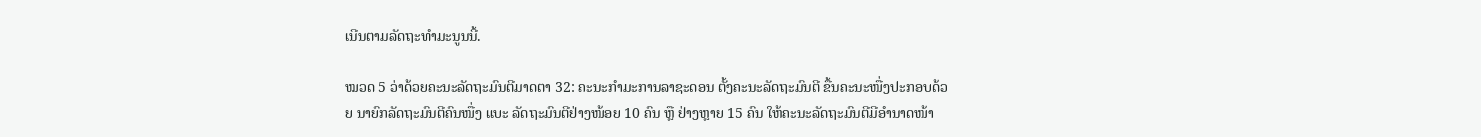ເນີນຕາມລັດຖະທຳມະນູນນີ້.

ໝວດ 5 ວ່າດ້ວຍຄະນະລັດຖະມົນຕີມາດຕາ 32: ຄະນະກຳມະການລາຊະດອນ ຕັ້ງຄະນະລັດຖະມົນຕີ ຂື້ນຄະນະໜື່ງປະກອບດ້ວຍ ນາຍົກລັດຖະມົນຕີຄົນໜື່ງ ແບະ ລັດຖະມົນຕີຢ່າງໜ້ອຍ 10 ຄົນ ຫຼື ຢ່າງຫຼາຍ 15 ຄົນ ໃຫ້ຄະນະລັດຖະມົນຕີມີອຳນາດໜ້າ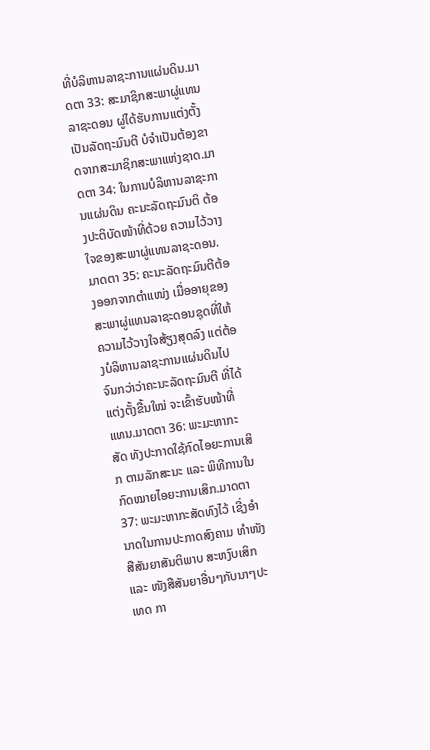ທີ່ບໍລິຫານລາຊະການແຜ່ນດິນ.ມາດຕາ 33: ສະມາຊິກສະພາຜູ່ແທນລາຊະດອນ ຜູ່ໄດ້ຮັບການແຕ່ງຕັ້ງເປັນລັດຖະມົນຕີ ບໍຈຳເປັນຕ້ອງຂາດຈາກສະມາຊິກສະພາແຫ່ງຊາດ.ມາດຕາ 34: ໃນການບໍລິຫານລາຊະການແຜ່ນດິນ ຄະນະລັດຖະມົນຕິ ຕ້ອງປະຕິບັດໜ້າທີ່ດ້ວຍ ຄວາມໄວ້ວາງໃຈຂອງສະພາຜູ່ແທນລາຊະດອນ.ມາດຕາ 35: ຄະນະລັດຖະມົນຕີຕ້ອງອອກຈາກຕຳແໜ່ງ ເມື່ອອາຍຸຂອງສະພາຜູ່ແທນລາຊະດອນຊຸດທີ່ໃຫ້ຄວາມໄວ້ວາງໃຈສ້ຽງສຸດລົງ ແຕ່ຕ້ອງບໍລິຫານລາຊະການແຜ່ນດິນໄປ ຈົນກວ່າວ່າຄະນະລັດຖະມົນຕີ ທີ່ໄດ້ແຕ່ງຕັ້ງຂື້ນໃໝ່ ຈະເຂົ້າຮັບໜ້າທີ່ແທນ.ມາດຕາ 36: ພະມະຫາກະສັດ ທັງປະກາດໃຊ້ກົດໄອຍະການເສິກ ຕາມລັກສະນະ ແລະ ພິທີການໃນກົດໝາຍໄອຍະການເສິກ.ມາດຕາ 37: ພະມະຫາກະສັດທົງໄວ້ ເຊີ່ງອຳນາດໃນການປະກາດສົງຄາມ ທຳໜັງສືສັນຍາສັນຕິພາບ ສະຫງົບເສິກ ແລະ ໜັງສືສັນຍາອື່ນໆກັບນາໆປະເທດ ກາ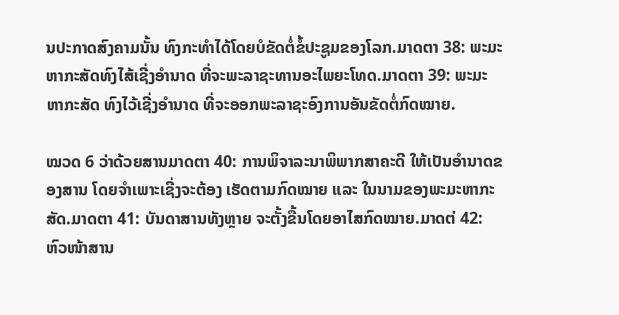ນປະກາດສົງຄາມນັ້ນ ທົງກະທຳໄດ້ໂດຍບໍຂັດຕໍ່ຂໍ້ປະຊູມຂອງໂລກ.ມາດຕາ 38: ພະມະຫາກະສັດທົງໄສ້ເຊີ່ງອຳນາດ ທີ່ຈະພະລາຊະທານອະໄພຍະໂທດ.ມາດຕາ 39: ພະມະຫາກະສັດ ທົງໄວ້ເຊີ່ງອຳນາດ ທີ່ຈະອອກພະລາຊະອົງການອັນຂັດຕໍ່ກົດໝາຍ.

ໝວດ 6 ວ່າດ້ວຍສານມາດຕາ 40: ການພິຈາລະນາພິພາກສາຄະດີ ໃຫ້ເປັນອຳນາດຂອງສານ ໂດຍຈຳເພາະເຊີ່ງຈະຕ້ອງ ເຮັດຕາມກົດໝາຍ ແລະ ໃນນາມຂອງພະມະຫາກະສັດ.ມາດຕາ 41: ບັນດາສານທັງຫຼາຍ ຈະຕັ້ງຂື້ນໂດຍອາໄສກົດໝາຍ.ມາດຕ່ 42: ຫົວໜ້າສານ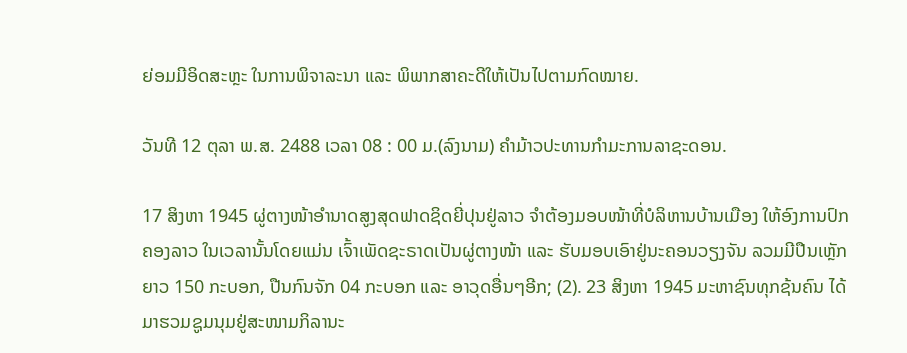ຍ່ອມມີອິດສະຫຼະ ໃນການພິຈາລະນາ ແລະ ພິພາກສາຄະດີໃຫ້ເປັນໄປຕາມກົດໝາຍ.

ວັນທີ 12 ຕຸລາ ພ.ສ. 2488 ເວລາ 08 : 00 ມ.(ລົງນາມ) ຄຳມ້າວປະທານກຳມະການລາຊະດອນ.

17 ສິງຫາ 1945 ຜູ່ຕາງໜ້າອຳນາດສູງສຸດຟາດຊິດຍີ່ປຸນຢູ່ລາວ ຈຳຕ້ອງມອບໜ້າທີ່ບໍລິຫານບ້ານເມືອງ ໃຫ້ອົງການປົກຄອງລາວ ໃນເວລານັ້ນໂດຍແມ່ນ ເຈົ້າເພັດຊະຣາດເປັນຜູ່ຕາງໜ້າ ແລະ ຮັບມອບເອົາຢູ່ນະຄອນວຽງຈັນ ລວມມີປືນເຫຼັກຍາວ 150 ກະບອກ, ປືນກົນຈັກ 04 ກະບອກ ແລະ ອາວຸດອື່ນໆອີກ; (2). 23 ສິງຫາ 1945 ມະຫາຊົນທຸກຊ້ນຄົນ ໄດ້ມາຮວມຊູມນຸມຢູ່ສະໜາມກິລານະ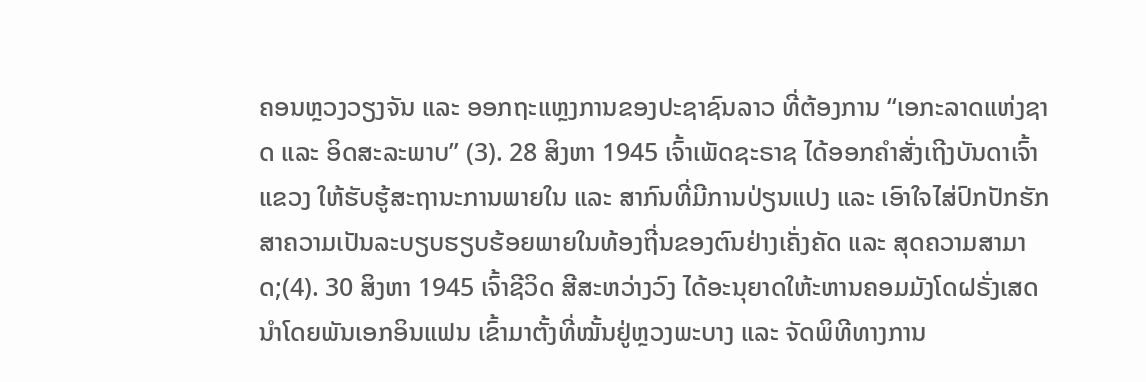ຄອນຫຼວງວຽງຈັນ ແລະ ອອກຖະແຫຼງການຂອງປະຊາຊົນລາວ ທີ່ຕ້ອງການ “ເອກະລາດແຫ່ງຊາດ ແລະ ອິດສະລະພາບ” (3). 28 ສິງຫາ 1945 ເຈົ້າເພັດຊະຣາຊ ໄດ້ອອກຄຳສັ່ງເຖີງບັນດາເຈົ້າແຂວງ ໃຫ້ຮັບຮູ້ສະຖານະການພາຍໃນ ແລະ ສາກົນທີ່ມີການປ່ຽນແປງ ແລະ ເອົາໃຈໄສ່ປົກປັກຮັກສາຄວາມເປັນລະບຽບຮຽບຮ້ອຍພາຍໃນທ້ອງຖີ່ນຂອງຕົນຢ່າງເຄັ່ງຄັດ ແລະ ສຸດຄວາມສາມາດ;(4). 30 ສິງຫາ 1945 ເຈົ້າຊີວິດ ສີສະຫວ່າງວົງ ໄດ້ອະນຸຍາດໃຫ້ະຫານຄອມມັງໂດຝຣັ່ງເສດ ນຳໂດຍພັນເອກອິນແຟນ ເຂົ້າມາຕັ້ງທີ່ໝັ້ນຢູ່ຫຼວງພະບາງ ແລະ ຈັດພິທີທາງການ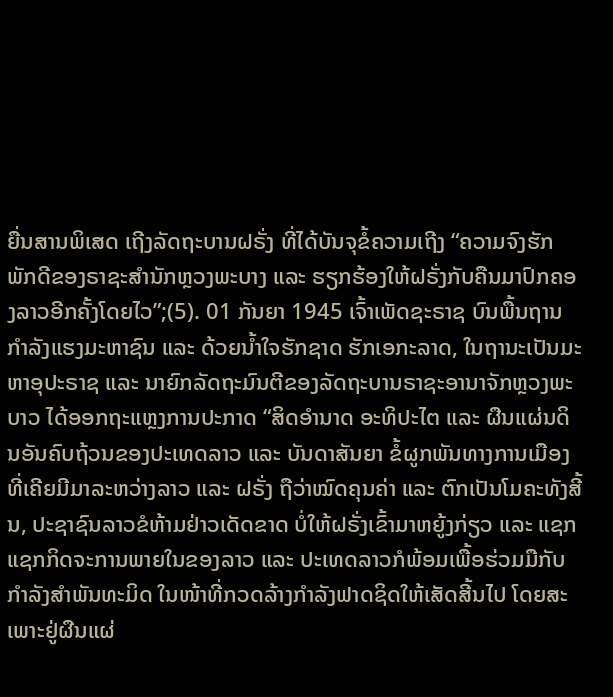ຍື່ນສານພິເສດ ເຖີງລັດຖະບານຝຣັ່ງ ທີ່ໄດ້ບັນຈຸຂໍ້ຄວາມເຖີງ “ຄວາມຈົງຮັກພັກດີຂອງຣາຊະສຳນັກຫຼວງພະບາງ ແລະ ຮຽກຮ້ອງໃຫ້ຝຣັ່ງກັບຄືນມາປົກຄອງລາວອີກຄັ້ງໂດຍໄວ”;(5). 01 ກັນຍາ 1945 ເຈົ້າເພັດຊະຣາຊ ບົນພື້ນຖານກຳລັງແຮງມະຫາຊົນ ແລະ ດ້ວຍນໍ້າໃຈຮັກຊາດ ຮັກເອກະລາດ, ໃນຖານະເປັນມະຫາອຸປະຣາຊ ແລະ ນາຍົກລັດຖະມົນຕີຂອງລັດຖະບານຣາຊະອານາຈັກຫຼວງພະບາວ ໄດ້ອອກຖະແຫຼງການປະກາດ “ສິດອຳນາດ ອະທິປະໄຕ ແລະ ຜືນແຜ່ນດິນອັນຄົບຖ້ວນຂອງປະເທດລາວ ແລະ ບັນດາສັນຍາ ຂໍ້ຜູກພັນທາງການເມືອງທີ່ເຄີຍມີມາລະຫວ່າງລາວ ແລະ ຝຣັ່ງ ຖືວ່າໝົດຄຸນຄ່າ ແລະ ຕົກເປັນໂມຄະທັງສີ້ນ, ປະຊາຊົນລາວຂໍຫ້າມຢ່າວເດັດຂາດ ບໍ່ໃຫ້ຝຣັ່ງເຂົ້າມາຫຍູ້ງກ່ຽວ ແລະ ແຊກແຊກກິດຈະການພາຍໃນຂອງລາວ ແລະ ປະເທດລາວກໍພ້ອມເພື້ອຮ່ວມມືກັບກຳລັງສຳພັນທະມິດ ໃນໜ້າທີ່ກວດລ້າງກຳລັງຟາດຊິດໃຫ້ເສັດສີ້ນໄປ ໂດຍສະເພາະຢູ່ຜືນແຜ່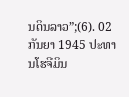ນດິນລາວ”;(6). 02 ກັນຍາ 1945 ປະທານໂຮຈີມິນ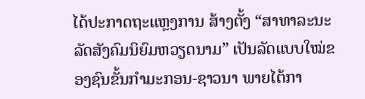ໄດ້ປະກາດຖະແຫຼງການ ສ້າງຕັ້ງ “ສາທາລະນະລັດສັງຄົມນິຍົມຫວຽດນາມ” ເປັນລັດແບບໃໝ່ຂອງຊົນຂັ້ນກຳມະກອນ-ຊາວນາ ພາຍໄຕ້ກາ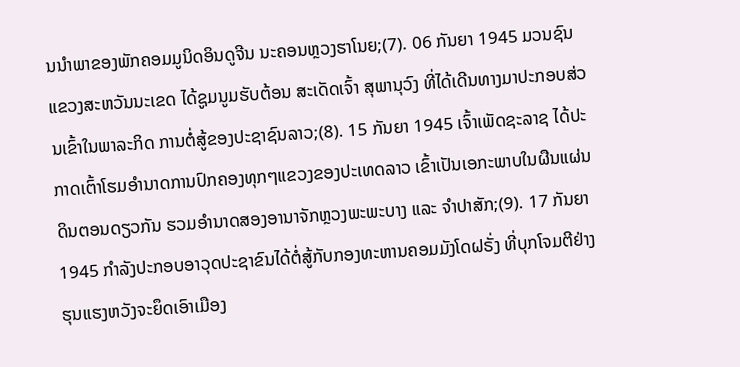ນນຳພາຂອງພັກຄອມມູນິດອິນດູຈີນ ນະຄອນຫຼວງຮາໂນຍ;(7). 06 ກັນຍາ 1945 ມວນຊົນແຂວງສະຫວັນນະເຂດ ໄດ້ຊູມນູມຮັບຕ້ອນ ສະເດັດເຈົ້າ ສຸພານຸວົງ ທີ່ໄດ້ເດີນທາງມາປະກອບສ່ວນເຂົ້າໃນພາລະກິດ ການຕໍ່ສູ້ຂອງປະຊາຊົນລາວ;(8). 15 ກັນຍາ 1945 ເຈົ້າເພັດຊະລາຊ ໄດ້ປະກາດເຕົ້າໂຮມອຳນາດການປົກຄອງທຸກໆແຂວງຂອງປະເທດລາວ ເຂົ້າເປັນເອກະພາບໃນຜືນແຜ່ນດິນຕອນດຽວກັນ ຮວມອຳນາດສອງອານາຈັກຫຼວງພະພະບາງ ແລະ ຈຳປາສັກ;(9). 17 ກັນຍາ 1945 ກຳລັງປະກອບອາວຸດປະຊາຂົນໄດ້ຕໍ່ສູ້ກັບກອງທະຫານຄອມມັງໂດຝຣັ່ງ ທີ່ບຸກໂຈມຕີຢ່າງຮຸນແຮງຫວັງຈະຍຶດເອົາເມືອງ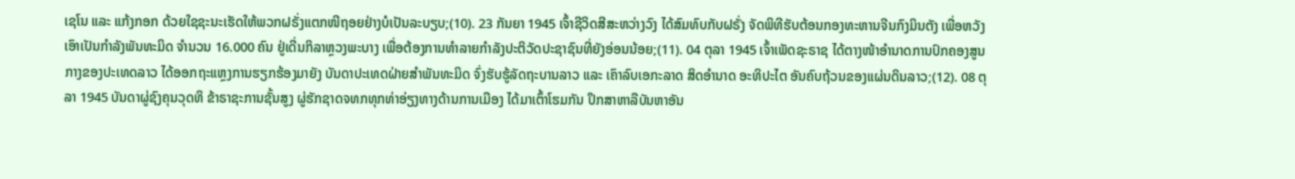ເຊໂນ ແລະ ແກ້ງກອກ ດ້ວຍໃຊຊະນະເຮັດໃຫ້ພວກຝຣັ່ງແຕກໜີຖອຍຢ່າງບໍເປັນລະບຽບ;(10). 23 ກັນຍາ 1945 ເຈົ້າຊີວິດສີສະຫວ່າງວົງ ໄດ້ສົມທົບກັບຝຣັ່ງ ຈັດພິທີຮັບຕ້ອນກອງທະຫານຈີນກົງມິນຕັງ ເພື່ອຫວັງເອົາເປັນກຳລັງພັນທະມິດ ຈຳນວນ 16.000 ຄົນ ຢູ່ເດີ່ນກິລາຫຼວງພະບາງ ເພື່ອຕ້ອງການທຳລາຍກຳລັງປະຕິວັດປະຊາຊົນທີ່ຍັງອ່ອນນ້ອຍ;(11). 04 ຕຸລາ 1945 ເຈົ້າເພັດຊະຣາຊ ໄດ້ຕາງໜ້າອຳນາດການປົກຄອງສູນກາງຂອງປະເທດລາວ ໄດ້ອອກຖະແຫຼງການຮຽກຮ້ອງມາຍັງ ບັນດາປະເທດຝ່າຍສຳພັນທະມິດ ຈົ່ງຮັບຮູ້ລັດຖະບານລາວ ແລະ ເຄົາລົບເອກະລາດ ສິດອຳນາດ ອະທິປະໄຕ ອັນຄົບຖ້ວນຂອງແຜ່ນດິນລາວ;(12). 08 ຕຸລາ 1945 ບັນດາຜູ່ຊົງຄຸນວຸດທິ ຂ້າຣາຊະການຊັ້ນສູງ ຜູ່ຮັກຊາດຈທກທຸກທ່າອ່ຽງທາງດ້ານການເມືອງ ໄດ້ມາເຕົ້າໂຮມກັນ ປຶກສາຫາລືບັນຫາອັນ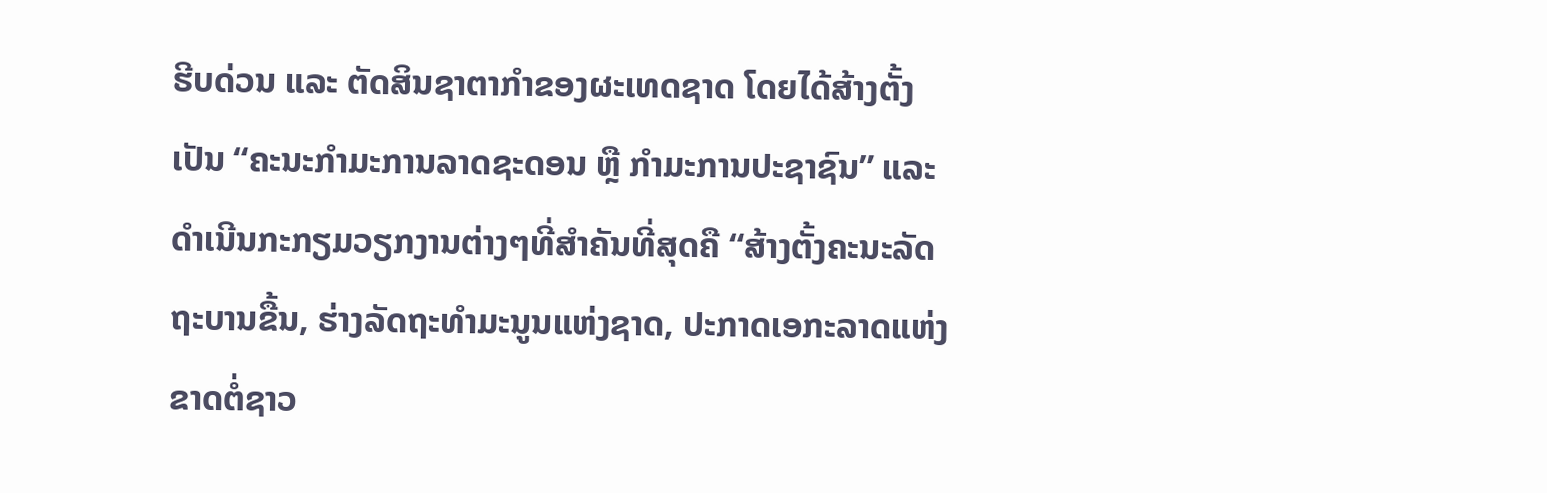ຮີບດ່ວນ ແລະ ຕັດສິນຊາຕາກຳຂອງຜະເທດຊາດ ໂດຍໄດ້ສ້າງຕັ້ງເປັນ “ຄະນະກຳມະການລາດຊະດອນ ຫຼື ກຳມະການປະຊາຊົນ” ແລະ ດຳເນີນກະກຽມວຽກງານຕ່າງໆທີ່ສຳຄັນທີ່ສຸດຄື “ສ້າງຕັ້ງຄະນະລັດຖະບານຂື້ນ, ຮ່າງລັດຖະທຳມະນູນແຫ່ງຊາດ, ປະກາດເອກະລາດແຫ່ງຂາດຕໍ່ຊາວ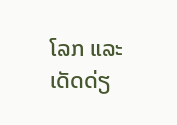ໂລກ ແລະ ເດັດດ່ຽ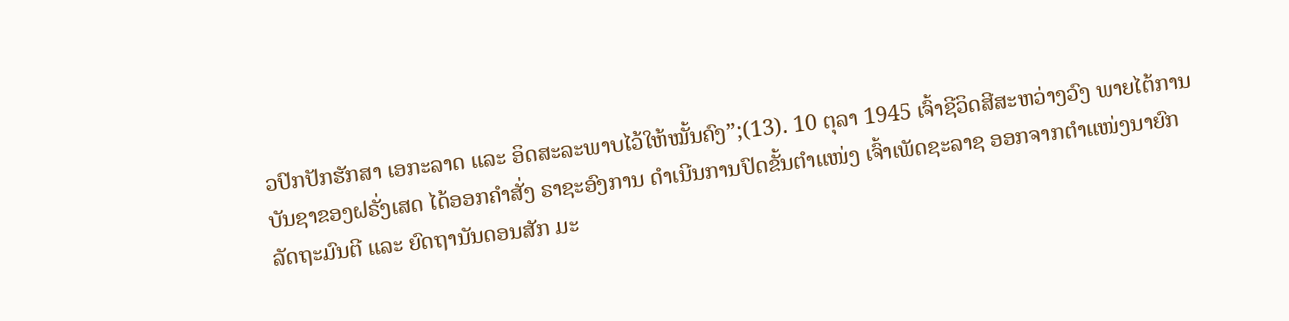ວປົກປັກຮັກສາ ເອກະລາດ ແລະ ອິດສະລະພາບໄວ້ໃຫ້ໝັ້ນຄົງ”;(13). 10 ຕຸລາ 1945 ເຈົ້າຊີວິດສີສະຫວ່າງວົງ ພາຍໄຕ້ການບັນຊາຂອງຝຣັ່ງເສດ ໄດ້ອອກຄຳສັ່ງ ຣາຊະອົງການ ດຳເນີນການປົດຂັ້ນຕຳແໜ່ງ ເຈົ້າເພັດຊະລາຊ ອອກຈາກຕຳແໜ່ງນາຍົກລັດຖະມົນຕີ ແລະ ຍົດຖານັນດອນສັກ ມະ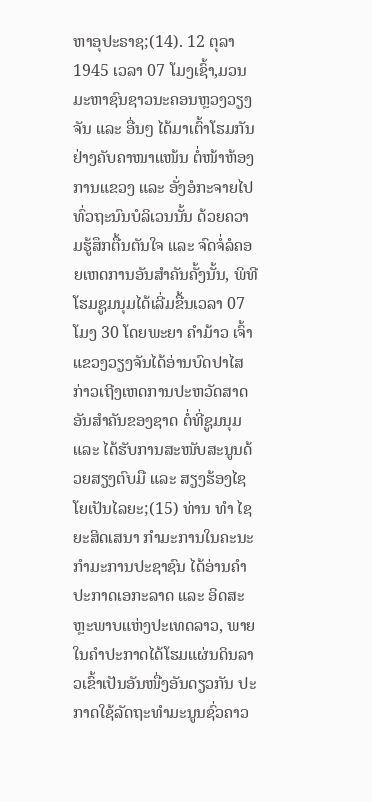ຫາອຸປະຣາຊ;(14). 12 ຕຸລາ 1945 ເວລາ 07 ໂມງເຊົ້າ,ມວນມະຫາຊົນຊາວນະຄອນຫຼວງວຽງຈັນ ແລະ ອື່ນໆ ໄດ້ມາເຕົ້າໂຮມກັນຢ່າງຄັບຄາໜາແໜ້ນ ຕໍ່ໜ້າຫ້ອງການແຂວງ ແລະ ອັ່ງອໍກະຈາຍໄປທົ່ວຖະນົນບໍລິເວນນັ້ນ ດ້ວຍຄວາມຮູ້ສຶກຕື້ນຕັນໃຈ ແລະ ຈົດຈໍ່ລໍຄອຍເຫດການອັນສຳຄັນຄັ້ງນັ້ນ, ພິທີໂຮມຊູມນຸມໄດ້ເລີ່ມຂື້ນເວລາ 07 ໂມງ 30 ໂດຍພະຍາ ຄຳມ້າວ ເຈົ້າແຂວງວຽງຈັນໄດ້ອ່ານບົດປາໄສ ກ່າວເຖີງເຫດການປະຫວັດສາດອັນສຳຄັນຂອງຊາດ ຕໍ່ທີ່ຊູມນຸມ ແລະ ໄດ້ຮັບການສະໜັບສະນູນດ້ວຍສຽງຕົບມື ແລະ ສຽງຮ້ອງໄຊໂຍເປັນໄລຍະ;(15) ທ່ານ ທຳ ໄຊຍະສິດເສນາ ກຳມະການໃນຄະນະກຳມະການປະຊາຊົນ ໄດ້ອ່ານຄຳປະກາດເອກະລາດ ແລະ ອິດສະຫຼະພາບແຫ່ງປະເທດລາວ, ພາຍໃນຄຳປະກາດໄດ້ໂຮມແຜ່ນດິນລາວເຂົ້າເປັນອັນໜື່ງອັນດຽວກັນ ປະກາດໃຊ້ລັດຖະທຳມະນູນຊົ່ວຄາວ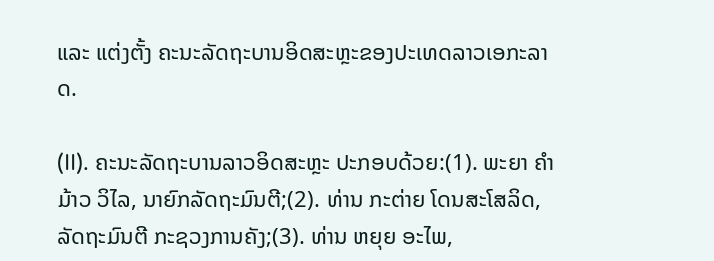ແລະ ແຕ່ງຕັ້ງ ຄະນະລັດຖະບານອິດສະຫຼະຂອງປະເທດລາວເອກະລາດ.

(II). ຄະນະລັດຖະບານລາວອິດສະຫຼະ ປະກອບດ້ວຍ:(1). ພະຍາ ຄຳມ້າວ ວິໄລ, ນາຍົກລັດຖະມົນຕີ;(2). ທ່ານ ກະຕ່າຍ ໂດນສະໂສລິດ, ລັດຖະມົນຕີ ກະຊວງການຄັງ;(3). ທ່ານ ຫຍຸຍ ອະໄພ,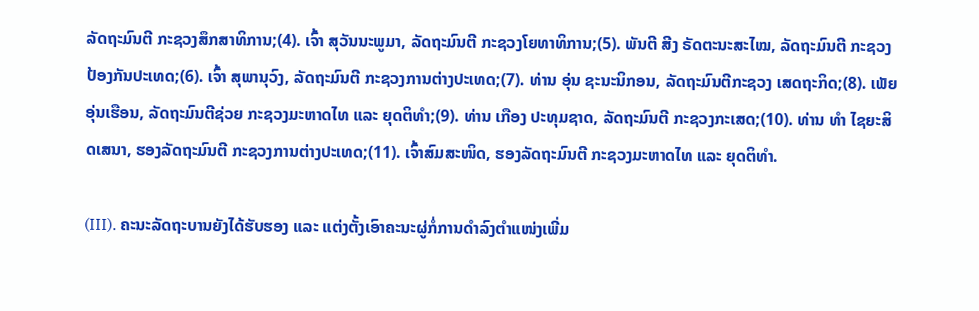ລັດຖະມົນຕີ ກະຊວງສຶກສາທິການ;(4). ເຈົ້າ ສຸວັນນະພູມາ, ລັດຖະມົນຕີ ກະຊວງໂຍທາທິການ;(5). ພັນຕີ ສີງ ຣັດຕະນະສະໄໝ, ລັດຖະມົນຕີ ກະຊວງປ້ອງກັນປະເທດ;(6). ເຈົ້າ ສຸພານຸວົງ, ລັດຖະມົນຕີ ກະຊວງການຕ່າງປະເທດ;(7). ທ່ານ ອຸ່ນ ຊະນະນິກອນ, ລັດຖະມົນຕີກະຊວງ ເສດຖະກິດ;(8). ເພັຍ ອຸ່ນເຮືອນ, ລັດຖະມົນຕີຊ່ວຍ ກະຊວງມະຫາດໄທ ແລະ ຍຸດຕິທຳ;(9). ທ່ານ ເກືອງ ປະທຸມຊາດ, ລັດຖະມົນຕີ ກະຊວງກະເສດ;(10). ທ່ານ ທຳ ໄຊຍະສິດເສນາ, ຮອງລັດຖະມົນຕີ ກະຊວງການຕ່າງປະເທດ;(11). ເຈົ້າສົມສະໜິດ, ຮອງລັດຖະມົນຕີ ກະຊວງມະຫາດໄທ ແລະ ຍຸດຕິທຳ.

(III). ຄະນະລັດຖະບານຍັງໄດ້ຮັບຮອງ ແລະ ແຕ່ງຕັ້ງເອົາຄະນະຜູ່ກໍ່ການດຳລົງຕຳແໜ່ງເພີ່ມ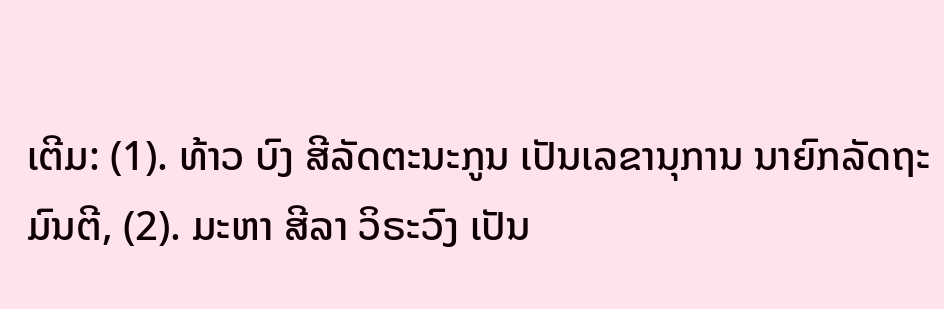ເຕີມ: (1). ທ້າວ ບົງ ສີລັດຕະນະກູນ ເປັນເລຂານຸການ ນາຍົກລັດຖະມົນຕີ, (2). ມະຫາ ສີລາ ວິຣະວົງ ເປັນ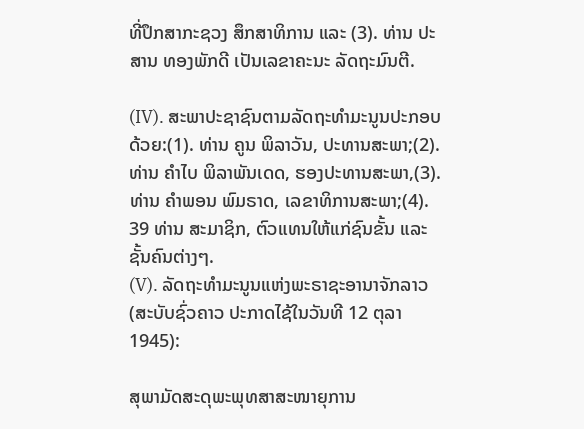ທີ່ປຶກສາກະຊວງ ສຶກສາທິການ ແລະ (3). ທ່ານ ປະສານ ທອງພັກດີ ເປັນເລຂາຄະນະ ລັດຖະມົນຕີ.

(IV). ສະພາປະຊາຊົນຕາມລັດຖະທຳມະນູນປະກອບດ້ວຍ:(1). ທ່ານ ຄູນ ພິລາວັນ, ປະທານສະພາ;(2). ທ່ານ ຄຳໄບ ພິລາພັນເດດ, ຮອງປະທານສະພາ,(3). ທ່ານ ຄຳພອນ ພົມຣາດ, ເລຂາທິການສະພາ;(4). 39 ທ່ານ ສະມາຊິກ, ຕົວແທນໃຫ້ແກ່ຊົນຂັ້ນ ແລະ ຊັ້ນຄົນຕ່າງໆ.
(V). ລັດຖະທຳມະນູນແຫ່ງພະຣາຊະອານາຈັກລາວ (ສະບັບຊົ່ວຄາວ ປະກາດໄຊ້ໃນວັນທີ 12 ຕຸລາ 1945):

ສຸພາມັດສະດຸພະພຸທສາສະໜາຍຸການ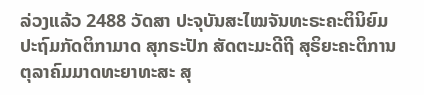ລ່ວງແລ້ວ 2488 ວັດສາ ປະຈຸບັນສະໄໝຈັນທະຣະຄະຕິນິຍົມປະຖົມກັດຕິກາມາດ ສຸກຣະປັກ ສັດຕະມະດີຖີ ສຸຣິຍະຄະຕິການ ຕຸລາຄົມມາດທະຍາທະສະ ສຸ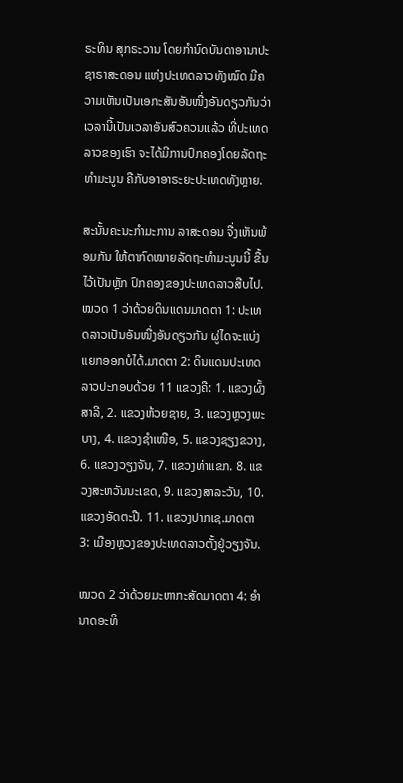ຣະທິນ ສຸກຣະວານ ໂດຍກຳນົດບັນດາອານາປະຊາຣາສະດອນ ແຫ່ງປະເທດລາວທັງໝົດ ມີຄວາມເຫັນເປັນເອກະສັນອັນໜື່ງອັນດຽວກັນວ່າ ເວລານີ້ເປັນເວລາອັນສົວຄວນແລ້ວ ທີ່ປະເທດລາວຂອງເຮົາ ຈະໄດ້ມີການປົກຄອງໂດຍລັດຖະທຳມະນູນ ຄືກັບອາອາຣະຍະປະເທດທັງຫຼາຍ.

ສະນັ້ນຄະນະກຳມະການ ລາສະດອນ ຈື່ງເຫັນພ້ອມກັນ ໃຫ້ຕາກົດໝາຍລັດຖະທຳມະນູນນີ້ ຂື້ນໄວ້ເປັນຫຼັກ ປົກຄອງຂອງປະເທດລາວສືບໄປ.ໝວດ 1 ວ່າດ້ວຍດິນແດນມາດຕາ 1: ປະເທດລາວເປັນອັນໜື່ງອັນດຽວກັນ ຜູ່ໄດຈະແບ່ງແຍກອອກບໍໄດ້.ມາດຕາ 2: ດິນແດນປະເທດລາວປະກອບດ້ວຍ 11 ແຂວງຄື: 1. ແຂວງຜົ້ງສາລີ, 2. ແຂວງຫ້ວຍຊາຍ, 3. ແຂວງຫຼວງພະບາງ, 4. ແຂວງຊຳເໜືອ, 5. ແຂວງຊຽງຂວາງ, 6. ແຂວງວຽງຈັນ, 7. ແຂວງທ່າແຂກ. 8. ແຂວງສະຫວັນນະເຂດ, 9. ແຂວງສາລະວັນ, 10. ແຂວງອັດຕະປື. 11. ແຂວງປາກເຊ.ມາດຕາ 3: ເມືອງຫຼວງຂອງປະເທດລາວຕັ້ງຢູ່ວຽງຈັນ.

ໝວດ 2 ວ່າດ້ວຍມະຫາກະສັດມາດຕາ 4: ອຳນາດອະທິ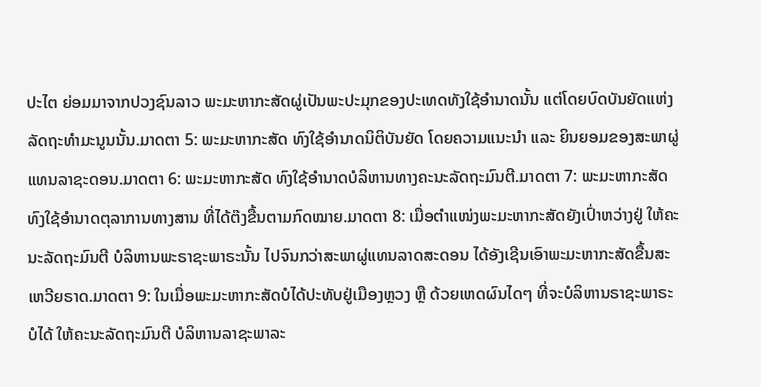ປະໄຕ ຍ່ອມມາຈາກປວງຊົນລາວ ພະມະຫາກະສັດຜູ່ເປັນພະປະມຸກຂອງປະເທດທັງໃຊ້ອຳນາດນັ້ນ ແຕ່ໂດຍບົດບັນຍັດແຫ່ງລັດຖະທຳມະນູນນັ້ນ.ມາດຕາ 5: ພະມະຫາກະສັດ ທົງໃຊ້ອຳນາດນິຕິບັນຍັດ ໂດຍຄວາມແນະນຳ ແລະ ຍິນຍອມຂອງສະພາຜູ່ແທນລາຊະດອນ.ມາດຕາ 6: ພະມະຫາກະສັດ ທົງໃຊ້ອຳນາດບໍລິຫານທາງຄະນະລັດຖະມົນຕີ.ມາດຕາ 7: ພະມະຫາກະສັດທົງໃຊ້ອຳນາດຕຸລາການທາງສານ ທີ່ໄດ້ຕ໊ງຂື້ນຕາມກົດໝາຍ.ມາດຕາ 8: ເມື່ອຕຳແໜ່ງພະມະຫາກະສັດຍັງເປົ່າຫວ່າງຢູ່ ໃຫ້ຄະນະລັດຖະມົນຕີ ບໍລິຫານພະຣາຊະພາຣະນັ້ນ ໄປຈົນກວ່າສະພາຜູ່ແທນລາດສະດອນ ໄດ້ອັງເຊີນເອົາພະມະຫາກະສັດຂື້ນສະເຫວີຍຣາດ.ມາດຕາ 9: ໃນເມື່ອພະມະຫາກະສັດບໍໄດ້ປະທັບຢູ່ເມືອງຫຼວງ ຫຼື ດ້ວຍເຫດຜົນໄດໆ ທີ່ຈະບໍລິຫານຣາຊະພາຣະບໍໄດ້ ໃຫ້ຄະນະລັດຖະມົນຕີ ບໍລິຫານລາຊະພາລະ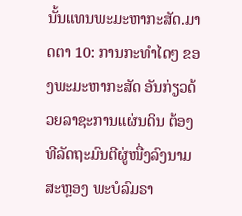ນັ້ນແທນພະມະຫາກະສັດ.ມາດຕາ 10: ການກະທຳໄດໆ ຂອງພະມະຫາກະສັດ ອັນກ່ຽວດ້ວຍລາຊະການແຜ່ນດິນ ຕ້ອງທີລັດຖະມົນຕີຜູ່ໜື່ງລົງນາມສະຫຼອງ ພະບໍລົມຣາ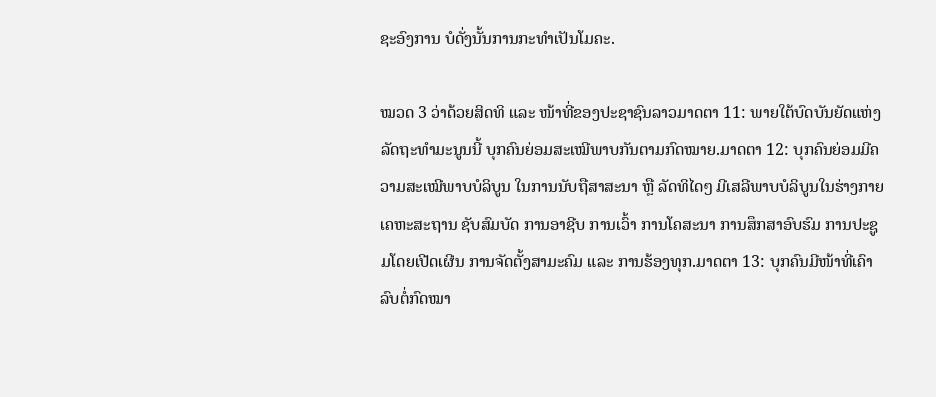ຊະອົງການ ບໍດັ່ງນັ້ນການກະທຳເປັນໂມຄະ.

ໝວດ 3 ວ່າດ້ວຍສິດທິ ແລະ ໜ້າທີ່ຂອງປະຊາຊົນລາວມາດຕາ 11: ພາຍໃຕ້ບົດບັນຍັດແຫ່ງລັດຖະທຳມະນູນນີ້ ບຸກຄົນຍ່ອມສະເໝີພາບກັນຕາມກົດໝາຍ.ມາດຕາ 12: ບຸກຄົນຍ່ອມມີຄວາມສະເໝີພາບບໍລິບູນ ໃນການນັບຖືສາສະນາ ຫຼື ລັດທິໄດໆ ມີເສລີພາບບໍລິບູນໃນຮ່າງກາຍ ເຄຫະສະຖານ ຊັບສົມບັດ ການອາຊີບ ການເວົ້າ ການໂຄສະນາ ການສຶກສາອົບຮົມ ການປະຊູມໂດຍເປີດເຜີນ ການຈັດຕັ້ງສາມະຄົມ ແລະ ການຮ້ອງທຸກ.ມາດຕາ 13: ບຸກຄົນມີໜ້າທີ່ເຄົາລົບຕໍ່ກົດໝາ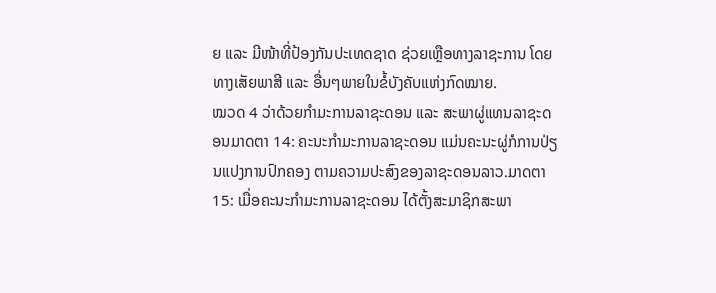ຍ ແລະ ມີໜ້າທີ່ປ້ອງກັນປະເທດຊາດ ຊ່ວຍເຫຼືອທາງລາຊະການ ໂດຍທາງເສັຍພາສີ ແລະ ອື່ນໆພາຍໃນຂໍ້ບັງຄັບແຫ່ງກົດໝາຍ.
ໝວດ 4 ວ່າດ້ວຍກຳມະການລາຊະດອນ ແລະ ສະພາຜູ່ແທນລາຊະດອນມາດຕາ 14: ຄະນະກຳມະການລາຊະດອນ ແມ່ນຄະນະຜູ່ກໍການປ່ຽນແປງການປົກຄອງ ຕາມຄວາມປະສົງຂອງລາຊະດອນລາວ.ມາດຕາ 15: ເມື່ອຄະນະກຳມະການລາຊະດອນ ໄດ້ຕັ້ງສະມາຊິກສະພາ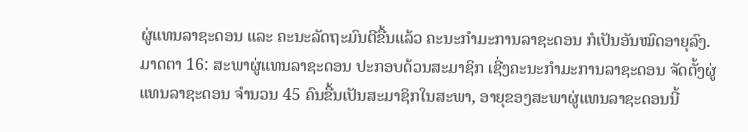ຜູ່ແທນລາຊະດອນ ແລະ ຄະນະລັດຖະມົນຕີຂື້ນແລ້ວ ຄະນະກຳມະການລາຊະດອນ ກໍເປັນອັນໝົດອາຍຸລົງ.ມາດຕາ 16: ສະພາຜູ່ແທນລາຊະດອນ ປະກອບດ້ວນສະມາຊິກ ເຊີ່ງຄະນະກຳມະການລາຊະດອນ ຈັດຕັ້ງຜູ່ແທນລາຊະດອນ ຈຳນວນ 45 ຄົນຂື້ນເປັນສະມາຊິກໃນສະພາ, ອາຍຸຂອງສະພາຜູ່ແທນລາຊະດອນນີ້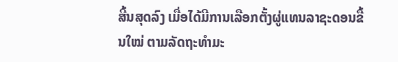ສີ້ນສຸດລົງ ເມື່ອໄດ້ມີການເລືອກຕັ້ງຜູ່ແທນລາຊະດອນຂື້ນໃໝ່ ຕາມລັດຖະທຳມະ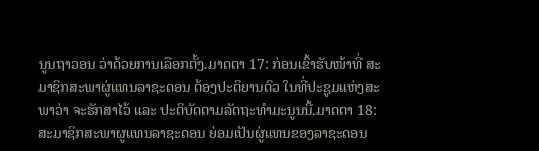ນູນຖາວອນ ວ່າດ້ວຍການເລືອກຕັ້ງ.ມາດຕາ 17: ກ່ອນເຂົ້າຮັບໜ້າທີ່ ສະມາຊິກສະພາຜູ່ແທນລາຊະດອນ ຕ້ອງປະຕິຍານຕົວ ໃນທີ່ປະຊູມແຫ່ງສະພາວ່າ ຈະຮັກສາໄວ້ ແລະ ປະຕິບັດຕາມລັດຖະທຳມະນູນນີ້.ມາດຕາ 18: ສະມາຊິກສະພາຜູແທນລາຊະດອນ ຍ່ອມເປັນຜູ່ແທນຂອງລາຊະດອນ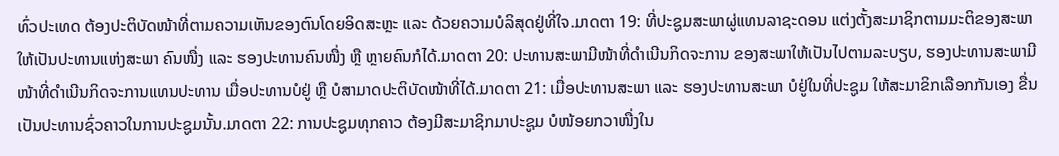ທົ່ວປະເທດ ຕ້ອງປະຕິບັດໜ້າທີ່ຕາມຄວາມເຫັນຂອງຕົນໂດຍອິດສະຫຼະ ແລະ ດ້ວຍຄວາມບໍລິສຸດຢູ່ທີ່ໃຈ.ມາດຕາ 19: ທີ່ປະຊູມສະພາຜູ່ແທນລາຊະດອນ ແຕ່ງຕັ້ງສະມາຊິກຕາມມະຕິຂອງສະພາ ໃຫ້ເປັນປະທານແຫ່ງສະພາ ຄົນໜື່ງ ແລະ ຮອງປະທານຄົນໜື່ງ ຫຼື ຫຼາຍຄົນກໍໄດ້.ມາດຕາ 20: ປະທານສະພາມີໜ້າທີ່ດຳເນີນກິດຈະການ ຂອງສະພາໃຫ້ເປັນໄປຕາມລະບຽບ, ຮອງປະທານສະພາມີໜ້າທີ່ດຳເນີນກິດຈະການແທນປະທານ ເມື່ອປະທານບໍຢູ່ ຫຼື ບໍສາມາດປະຕິບັດໜ້າທີ່ໄດ້.ມາດຕາ 21: ເມື່ອປະທານສະພາ ແລະ ຮອງປະທານສະພາ ບໍຢູ່ໃນທີ່ປະຊູມ ໃຫ້ສະມາຂິກເລືອກກັນເອງ ຂື່ນເປັນປະທານຊົ່ວຄາວໃນການປະຊູມນັ້ນ.ມາດຕາ 22: ການປະຊູມທຸກຄາວ ຕ້ອງມີສະມາຊິກມາປະຊູມ ບໍໜ້ອຍກວາໜື່ງໃນ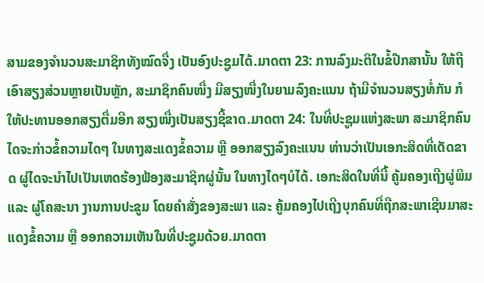ສາມຂອງຈຳນວນສະມາຊິກທັງໝົດຈື່ງ ເປັນອົງປະຊູມໄດ້.ມາດຕາ 23: ການລົງມະຕິໃນຂໍ້ປືກສານັ້ນ ໃຫ້ຖືເອົາສຽງສ່ວນຫຼາຍເປັນຫຼັກ, ສະມາຊິກຄົນໜື່ງ ມີສຽງໜື່ງໃນຍາມລົງຄະແນນ ຖ້າມີຈຳນວນສຽງທໍ່ກັນ ກໍໃຫ້ປະທານອອກສຽງຕື່ມອີກ ສຽງໜື່ງເປັນສຽງຊີ້ຂາດ.ມາດຕາ 24: ໃນທີ່ປະຊູມແຫ່ງສະພາ ສະມາຊິກຄົນໄດຈະກ່າວຂໍ້ຄວາມໄດໆ ໃນທາງສະແດງຂໍ້ຄວາມ ຫຼື ອອກສຽງລົງຄະແນນ ທ່ານວ່າເປັນເອກະສິດທີ່ເດັດຂາດ ຜູ່ໄດຈະນຳໄປເປັນເຫດຮ້ອງຟ້ອງສະມາຊິກຜູ່ນັ້ນ ໃນທາງໄດໆບໍໄດ້. ເອກະສິດໃນທີ່ນີ້ ຄູ້ມຄອງເຖີງຜູ່ພິມ ແລະ ຜູ່ໂຄສະນາ ງານການປະຂູມ ໂດຍຄຳສັ່ງຂອງສະພາ ແລະ ຄູ້ມຄອງໄປເຖີງບຸກຄົນທີ່ຖືກສະພາເຊີນມາສະແດງຂໍ້ຄວາມ ຫຼື ອອກຄວາມເຫັນໃນທີ່ປະຊູມດ້ວຍ.ມາດຕາ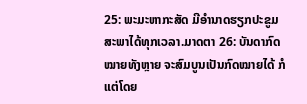25: ພະມະຫາກະສັດ ມີອຳນາດຮຽກປະຂູມສະພາໄດ້ທຸກເວລາ.ມາດຕາ 26: ບັນດາກົດໝາຍທັງຫຼາຍ ຈະສົມບູນເປັນກົດໝາຍໄດ້ ກໍແຕ່ໂດຍ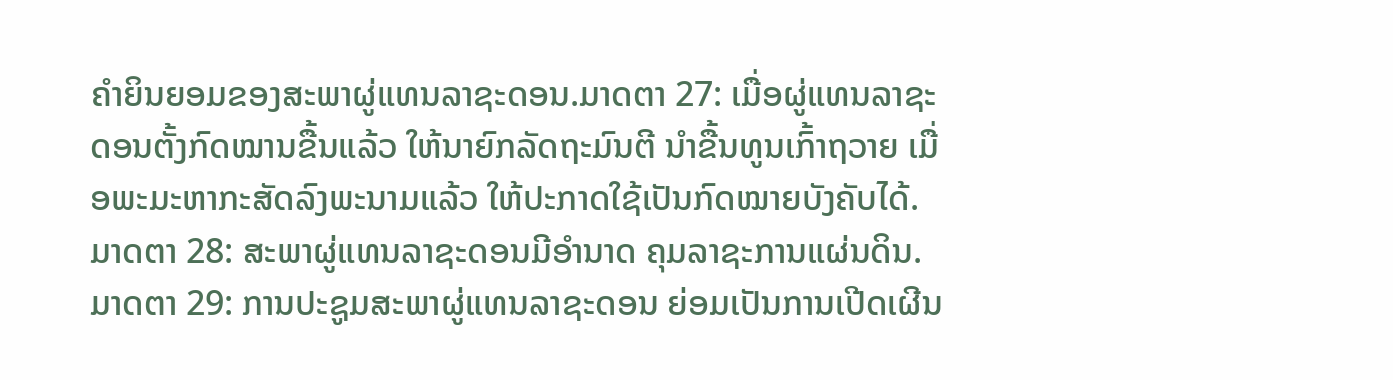ຄຳຍິນຍອມຂອງສະພາຜູ່ແທນລາຊະດອນ.ມາດຕາ 27: ເມື່ອຜູ່ແທນລາຊະດອນຕັ້ງກົດໝານຂື້ນແລ້ວ ໃຫ້ນາຍົກລັດຖະມົນຕີ ນຳຂື້ນທູນເກົ້າຖວາຍ ເມື່ອພະມະຫາກະສັດລົງພະນາມແລ້ວ ໃຫ້ປະກາດໃຊ້ເປັນກົດໝາຍບັງຄັບໄດ້.ມາດຕາ 28: ສະພາຜູ່ແທນລາຊະດອນມີອຳນາດ ຄຸມລາຊະການແຜ່ນດິນ.ມາດຕາ 29: ການປະຊູມສະພາຜູ່ແທນລາຊະດອນ ຍ່ອມເປັນການເປີດເຜີນ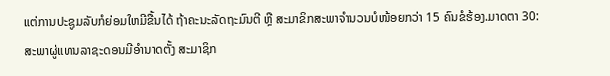ແຕ່ການປະຊູມລັບກໍຍ່ອມໃຫມີຂື້ນໄດ້ ຖ້າຄະນະລັດຖະມົນຕີ ຫຼື ສະມາຂິກສະພາຈຳນວນບໍໜ້ອຍກວ່າ 15 ຄົນຂໍຮ້ອງ.ມາດຕາ 30: ສະພາຜູ່ແທນລາຊະດອນມີອຳນາດຕັ້ງ ສະມາຊິກ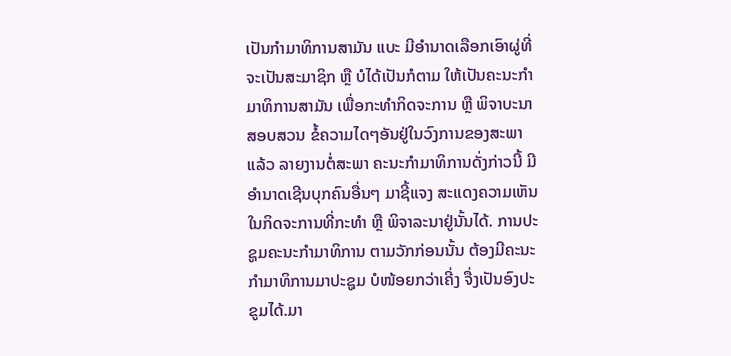ເປັນກຳມາທິການສາມັນ ແບະ ມີອຳນາດເລືອກເອົາຜູ່ທີ່ຈະເປັນສະມາຊິກ ຫຼື ບໍໄດ້ເປັນກໍຕາມ ໃຫ້ເປັນຄະນະກຳມາທິການສາມັນ ເພື່ອກະທຳກິດຈະການ ຫຼື ພິຈາບະນາສອບສວນ ຂໍ້ຄວາມໄດໆອັນຢູ່ໃນວົງການຂອງສະພາແລ້ວ ລາຍງານຕໍ່ສະພາ ຄະນະກຳມາທິການດັ່ງກ່າວນີ້ ມີອຳນາດເຊີນບຸກຄົນອື່ນໆ ມາຊີ້ແຈງ ສະແດງຄວາມເຫັນໃນກິດຈະການທີ່ກະທຳ ຫຼື ພິຈາລະນາຢູ່ນັ້ນໄດ້. ການປະຊູມຄະນະກຳມາທິການ ຕາມວັກກ່ອນນັ້ນ ຕ້ອງມີຄະນະກຳມາທິການມາປະຊູມ ບໍໜ້ອຍກວ່າເຄີ່ງ ຈື່ງເປັນອົງປະຂູມໄດ້.ມາ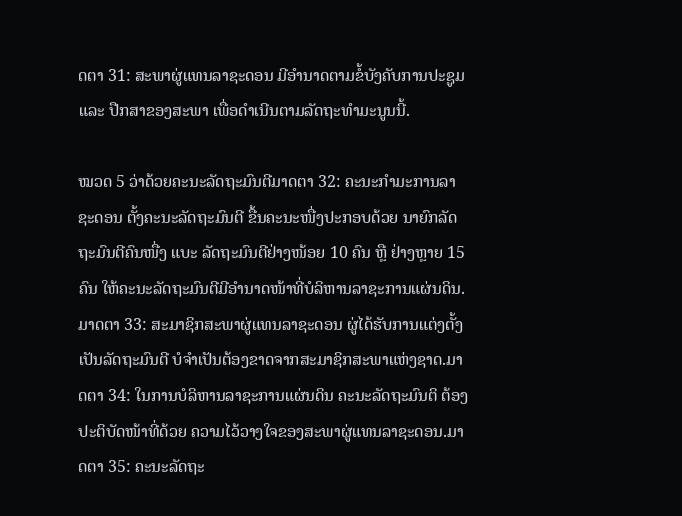ດຕາ 31: ສະພາຜູ່ແທນລາຊະດອນ ມີອຳນາດຕາມຂໍ້ບັງຄັບການປະຊູມ ແລະ ປືກສາຂອງສະພາ ເພື່ອດຳເນີນຕາມລັດຖະທຳມະນູນນີ້.

ໝວດ 5 ວ່າດ້ວຍຄະນະລັດຖະມົນຕີມາດຕາ 32: ຄະນະກຳມະການລາຊະດອນ ຕັ້ງຄະນະລັດຖະມົນຕີ ຂື້ນຄະນະໜື່ງປະກອບດ້ວຍ ນາຍົກລັດຖະມົນຕີຄົນໜື່ງ ແບະ ລັດຖະມົນຕີຢ່າງໜ້ອຍ 10 ຄົນ ຫຼື ຢ່າງຫຼາຍ 15 ຄົນ ໃຫ້ຄະນະລັດຖະມົນຕີມີອຳນາດໜ້າທີ່ບໍລິຫານລາຊະການແຜ່ນດິນ.ມາດຕາ 33: ສະມາຊິກສະພາຜູ່ແທນລາຊະດອນ ຜູ່ໄດ້ຮັບການແຕ່ງຕັ້ງເປັນລັດຖະມົນຕີ ບໍຈຳເປັນຕ້ອງຂາດຈາກສະມາຊິກສະພາແຫ່ງຊາດ.ມາດຕາ 34: ໃນການບໍລິຫານລາຊະການແຜ່ນດິນ ຄະນະລັດຖະມົນຕິ ຕ້ອງປະຕິບັດໜ້າທີ່ດ້ວຍ ຄວາມໄວ້ວາງໃຈຂອງສະພາຜູ່ແທນລາຊະດອນ.ມາດຕາ 35: ຄະນະລັດຖະ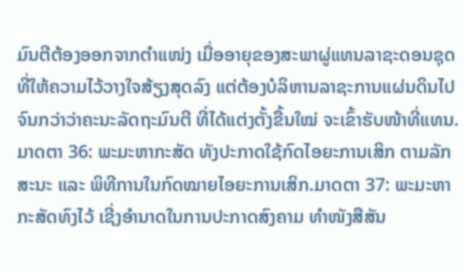ມົນຕີຕ້ອງອອກຈາກຕຳແໜ່ງ ເມື່ອອາຍຸຂອງສະພາຜູ່ແທນລາຊະດອນຊຸດທີ່ໃຫ້ຄວາມໄວ້ວາງໃຈສ້ຽງສຸດລົງ ແຕ່ຕ້ອງບໍລິຫານລາຊະການແຜ່ນດິນໄປ ຈົນກວ່າວ່າຄະນະລັດຖະມົນຕີ ທີ່ໄດ້ແຕ່ງຕັ້ງຂື້ນໃໝ່ ຈະເຂົ້າຮັບໜ້າທີ່ແທນ.ມາດຕາ 36: ພະມະຫາກະສັດ ທັງປະກາດໃຊ້ກົດໄອຍະການເສິກ ຕາມລັກສະນະ ແລະ ພິທີການໃນກົດໝາຍໄອຍະການເສິກ.ມາດຕາ 37: ພະມະຫາກະສັດທົງໄວ້ ເຊີ່ງອຳນາດໃນການປະກາດສົງຄາມ ທຳໜັງສືສັນ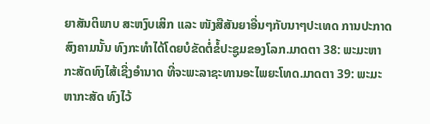ຍາສັນຕິພາບ ສະຫງົບເສິກ ແລະ ໜັງສືສັນຍາອື່ນໆກັບນາໆປະເທດ ການປະກາດສົງຄາມນັ້ນ ທົງກະທຳໄດ້ໂດຍບໍຂັດຕໍ່ຂໍ້ປະຊູມຂອງໂລກ.ມາດຕາ 38: ພະມະຫາກະສັດທົງໄສ້ເຊີ່ງອຳນາດ ທີ່ຈະພະລາຊະທານອະໄພຍະໂທດ.ມາດຕາ 39: ພະມະຫາກະສັດ ທົງໄວ້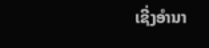ເຊີ່ງອຳນາ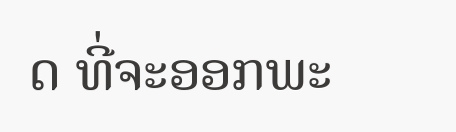ດ ທີ່ຈະອອກພະ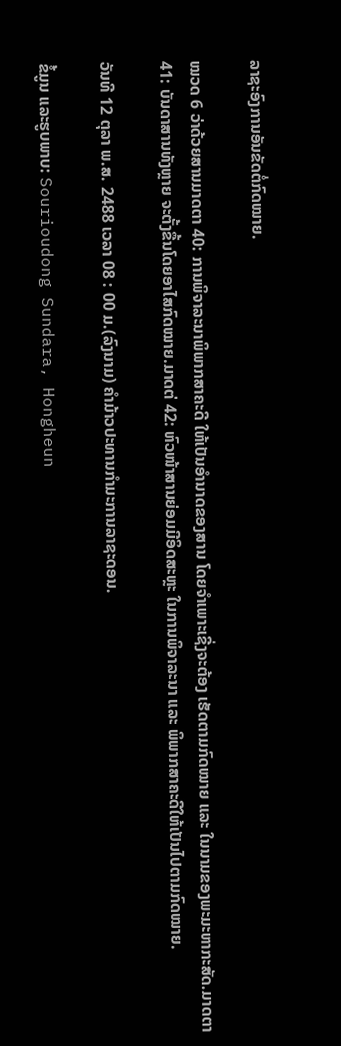ລາຊະອົງການອັນຂັດຕໍ່ກົດໝາຍ.

ໝວດ 6 ວ່າດ້ວຍສານມາດຕາ 40: ການພິຈາລະນາພິພາກສາຄະດີ ໃຫ້ເປັນອຳນາດຂອງສານ ໂດຍຈຳເພາະເຊີ່ງຈະຕ້ອງ ເຮັດຕາມກົດໝາຍ ແລະ ໃນນາມຂອງພະມະຫາກະສັດ.ມາດຕາ 41: ບັນດາສານທັງຫຼາຍ ຈະຕັ້ງຂື້ນໂດຍອາໄສກົດໝາຍ.ມາດຕ່ 42: ຫົວໜ້າສານຍ່ອມມີອິດສະຫຼະ ໃນການພິຈາລະນາ ແລະ ພິພາກສາຄະດີໃຫ້ເປັນໄປຕາມກົດໝາຍ.

ວັນທີ 12 ຕຸລາ ພ.ສ. 2488 ເວລາ 08 : 00 ມ.(ລົງນາມ) ຄຳມ້າວປະທານກຳມະການລາຊະດອນ.

ຂໍ້ມູນ ແລະຮູບພາບ: Sourioudong Sundara, Hongheun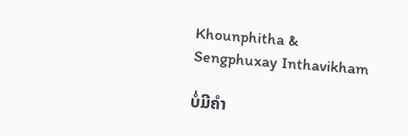Khounphitha & Sengphuxay Inthavikham

ບໍ່ມີຄໍາ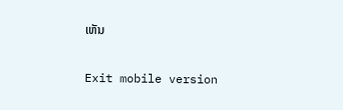ເຫັນ

Exit mobile version